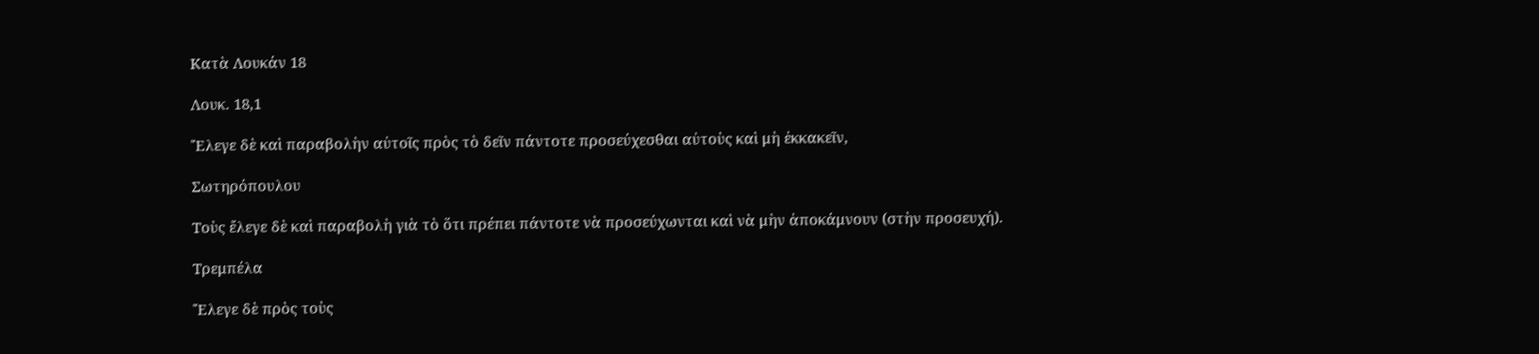Κατὰ Λουκάν 18

Λουκ. 18,1

Ἔλεγε δὲ καὶ παραβολὴν αὐτοῖς πρὸς τὸ δεῖν πάντοτε προσεύχεσθαι αὐτοὺς καὶ μὴ ἐκκακεῖν,

Σωτηρόπουλου

Τοὺς ἔλεγε δὲ καὶ παραβολὴ γιὰ τὸ ὅτι πρέπει πάντοτε νὰ προσεύχωνται καὶ νὰ μὴν ἀποκάμνουν (στὴν προσευχή).

Τρεμπέλα

Ἔλεγε δὲ πρὸς τοὺς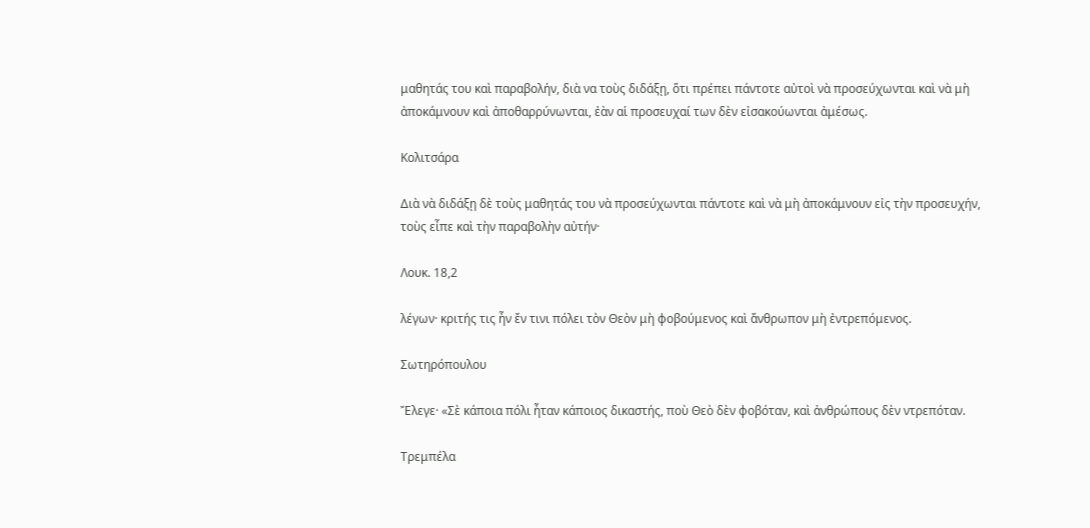μαθητάς του καὶ παραβολήν, διὰ να τοὺς διδάξῃ, ὅτι πρέπει πάντοτε αὐτοὶ νὰ προσεύχωνται καὶ νὰ μὴ ἀποκάμνουν καὶ ἀποθαρρύνωνται, ἐὰν αἱ προσευχαί των δὲν εἰσακούωνται ἀμέσως.

Κολιτσάρα

Διὰ νὰ διδάξῃ δὲ τοὺς μαθητάς του νὰ προσεύχωνται πάντοτε καὶ νὰ μὴ ἀποκάμνουν εἰς τὴν προσευχήν, τοὺς εἶπε καὶ τὴν παραβολὴν αὐτήν·

Λουκ. 18,2

λέγων· κριτής τις ἦν ἔν τινι πόλει τὸν Θεὸν μὴ φοβούμενος καὶ ἄνθρωπον μὴ ἐντρεπόμενος.

Σωτηρόπουλου

Ἔλεγε· «Σὲ κάποια πόλι ἦταν κάποιος δικαστής, ποὺ Θεὸ δὲν φοβόταν, καὶ ἀνθρώπους δὲν ντρεπόταν.

Τρεμπέλα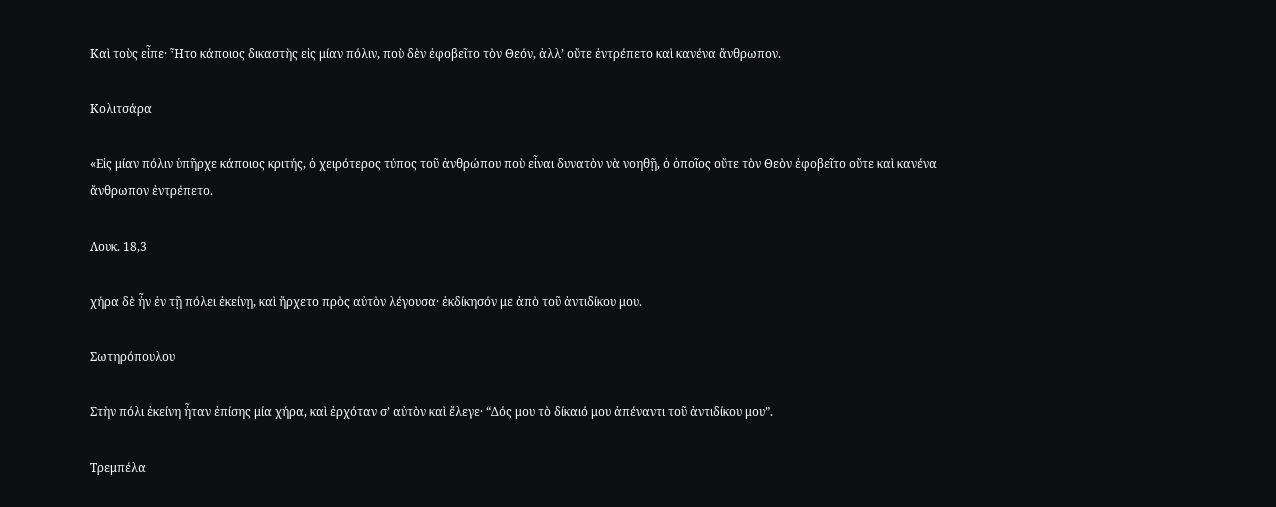Καὶ τοὺς εἶπε· Ἦτο κάποιος δικαστὴς εἰς μίαν πόλιν, ποὺ δὲν ἐφοβεῖτο τὸν Θεόν, ἀλλ’ οὔτε ἐντρέπετο καὶ κανένα ἄνθρωπον.

Κολιτσάρα

«Εἰς μίαν πόλιν ὑπῆρχε κάποιος κριτής, ὁ χειρότερος τύπος τοῦ ἀνθρώπου ποὺ εἶναι δυνατὸν νὰ νοηθῇ, ὁ ὁποῖος οὔτε τὸν Θεὸν ἐφοβεῖτο οὔτε καὶ κανένα ἄνθρωπον ἐντρέπετο.

Λουκ. 18,3

χήρα δὲ ἦν ἐν τῇ πόλει ἐκείνῃ, καὶ ἤρχετο πρὸς αὐτὸν λέγουσα· ἐκδίκησόν με ἀπὸ τοῦ ἀντιδίκου μου.

Σωτηρόπουλου

Στὴν πόλι ἐκείνη ἦταν ἐπίσης μία χήρα, καὶ ἐρχόταν σ’ αὐτὸν καὶ ἔλεγε· “Δός μου τὸ δίκαιό μου ἀπέναντι τοῦ ἀντιδίκου μου”.

Τρεμπέλα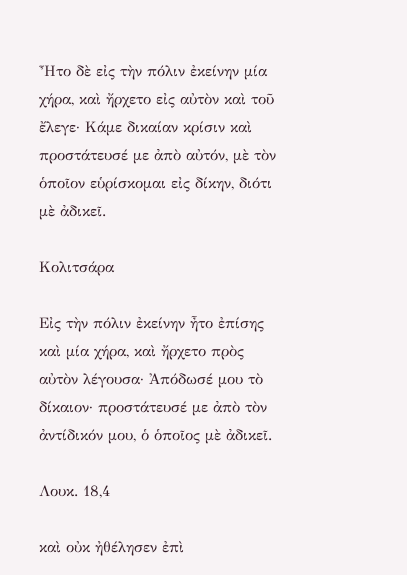Ἦτο δὲ εἰς τὴν πόλιν ἐκείνην μία χήρα, καὶ ἤρχετο εἰς αὐτὸν καὶ τοῦ ἔλεγε· Κάμε δικαίαν κρίσιν καὶ προστάτευσέ με ἀπὸ αὐτόν, μὲ τὸν ὁποῖον εὑρίσκομαι εἰς δίκην, διότι μὲ ἀδικεῖ.

Κολιτσάρα

Εἰς τὴν πόλιν ἐκείνην ἦτο ἐπίσης καὶ μία χήρα, καὶ ἤρχετο πρὸς αὐτὸν λέγουσα· Ἀπόδωσέ μου τὸ δίκαιον· προστάτευσέ με ἀπὸ τὸν ἀντίδικόν μου, ὁ ὁποῖος μὲ ἀδικεῖ.

Λουκ. 18,4

καὶ οὐκ ἠθέλησεν ἐπὶ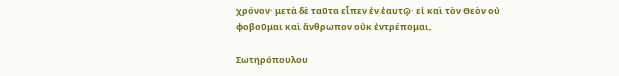χρόνον· μετὰ δὲ ταῦτα εἶπεν ἐν ἑαυτῷ· εἰ καὶ τὸν Θεὸν οὐ φοβοῦμαι καὶ ἄνθρωπον οὐκ ἐντρέπομαι,

Σωτηρόπουλου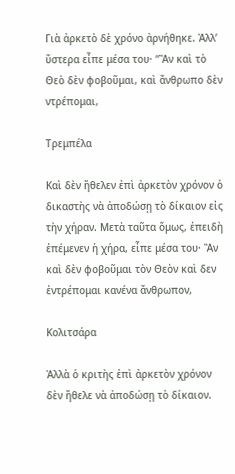Γιὰ ἀρκετὸ δὲ χρόνο ἀρνήθηκε. Ἀλλ’ ὕστερα εἶπε μέσα του· “Ἂν καὶ τὸ Θεὸ δὲν φοβοῦμαι, καὶ ἄνθρωπο δὲν ντρέπομαι,

Τρεμπέλα

Καὶ δὲν ἤθελεν ἐπὶ ἀρκετὸν χρόνον ὁ δικαστὴς νὰ ἀποδώσῃ τὸ δίκαιον εἰς τὴν χήραν. Μετὰ ταῦτα ὅμως, ἐπειδὴ ἐπέμενεν ἡ χήρα, εἶπε μέσα του· Ἂν καὶ δὲν φοβοῦμαι τὸν Θεὸν καὶ δεν ἐντρέπομαι κανένα ἄνθρωπον,

Κολιτσάρα

Ἀλλὰ ὁ κριτὴς ἐπὶ ἀρκετὸν χρόνον δὲν ἤθελε νὰ ἀποδώσῃ τὸ δίκαιον.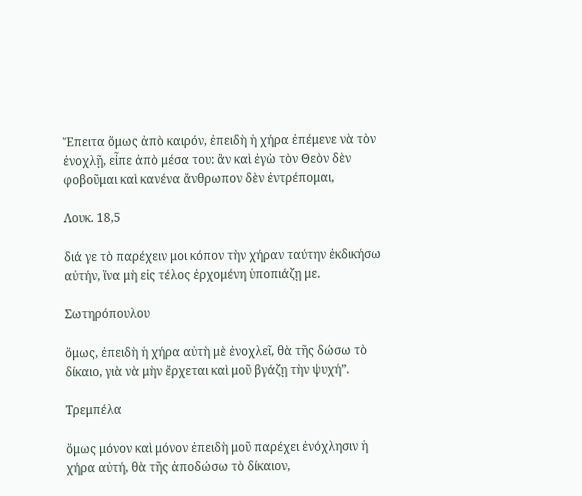Ἔπειτα ὅμως ἀπὸ καιρόν, ἐπειδὴ ἡ χήρα ἐπέμενε νὰ τὸν ἐνοχλῇ, εἶπε ἀπὸ μέσα του: ἂν καὶ ἐγὼ τὸν Θεὸν δὲν φοβοῦμαι καὶ κανένα ἄνθρωπον δὲν ἐντρέπομαι,

Λουκ. 18,5

διά γε τὸ παρέχειν μοι κόπον τὴν χήραν ταύτην ἐκδικήσω αὐτήν, ἵνα μὴ εἰς τέλος ἐρχομένη ὑποπιάζῃ με.

Σωτηρόπουλου

ὅμως, ἐπειδὴ ἡ χήρα αὐτὴ μὲ ἐνοχλεῖ, θὰ τῆς δώσω τὸ δίκαιο, γιὰ νὰ μὴν ἔρχεται καὶ μοῦ βγάζῃ τὴν ψυχή”.

Τρεμπέλα

ὅμως μόνον καὶ μόνον ἐπειδὴ μοῦ παρέχει ἐνόχλησιν ἡ χήρα αὐτή, θὰ τῆς ἀποδώσω τὸ δίκαιον,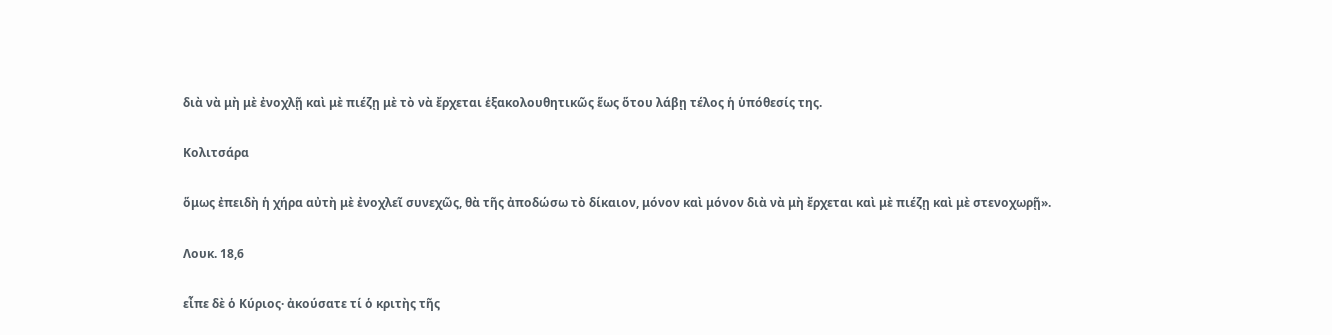διὰ νὰ μὴ μὲ ἐνοχλῇ καὶ μὲ πιέζῃ μὲ τὸ νὰ ἔρχεται ἑξακολουθητικῶς ἕως ὅτου λάβῃ τέλος ἡ ὑπόθεσίς της.

Κολιτσάρα

ὅμως ἐπειδὴ ἡ χήρα αὐτὴ μὲ ἐνοχλεῖ συνεχῶς, θὰ τῆς ἀποδώσω τὸ δίκαιον, μόνον καὶ μόνον διὰ νὰ μὴ ἔρχεται καὶ μὲ πιέζῃ καὶ μὲ στενοχωρῇ».

Λουκ. 18,6

εἶπε δὲ ὁ Κύριος· ἀκούσατε τί ὁ κριτὴς τῆς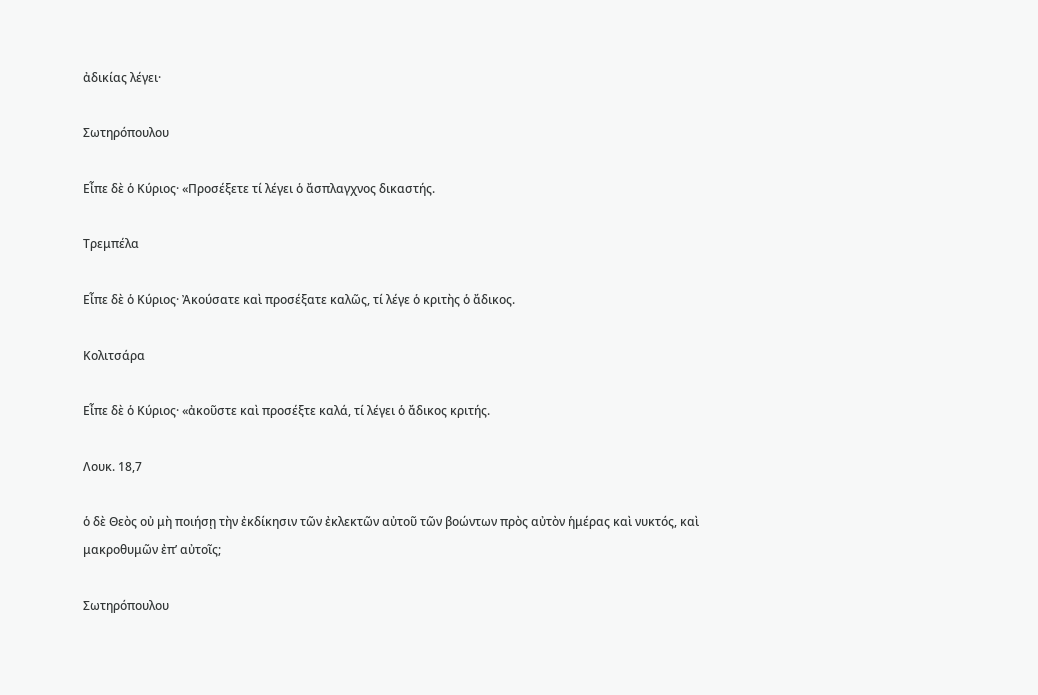ἀδικίας λέγει·

Σωτηρόπουλου

Εἶπε δὲ ὁ Κύριος· «Προσέξετε τί λέγει ὁ ἄσπλαγχνος δικαστής.

Τρεμπέλα

Εἶπε δὲ ὁ Κύριος· Ἀκούσατε καὶ προσέξατε καλῶς, τί λέγε ὁ κριτὴς ὁ ἄδικος.

Κολιτσάρα

Εἶπε δὲ ὁ Κύριος· «ἀκοῦστε καὶ προσέξτε καλά, τί λέγει ὁ ἄδικος κριτής.

Λουκ. 18,7

ὁ δὲ Θεὸς οὐ μὴ ποιήσῃ τὴν ἐκδίκησιν τῶν ἐκλεκτῶν αὐτοῦ τῶν βοώντων πρὸς αὐτὸν ἡμέρας καὶ νυκτός, καὶ μακροθυμῶν ἐπ’ αὐτοῖς;

Σωτηρόπουλου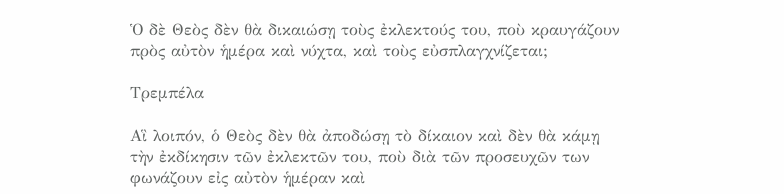Ὁ δὲ Θεὸς δὲν θὰ δικαιώσῃ τοὺς ἐκλεκτούς του, ποὺ κραυγάζουν πρὸς αὐτὸν ἡμέρα καὶ νύχτα, καὶ τοὺς εὐσπλαγχνίζεται;

Τρεμπέλα

Αἳ λοιπόν, ὁ Θεὸς δὲν θὰ ἀποδώσῃ τὸ δίκαιον καὶ δὲν θὰ κάμῃ τὴν ἐκδίκησιν τῶν ἐκλεκτῶν του, ποὺ διὰ τῶν προσευχῶν των φωνάζουν εἰς αὐτὸν ἡμέραν καὶ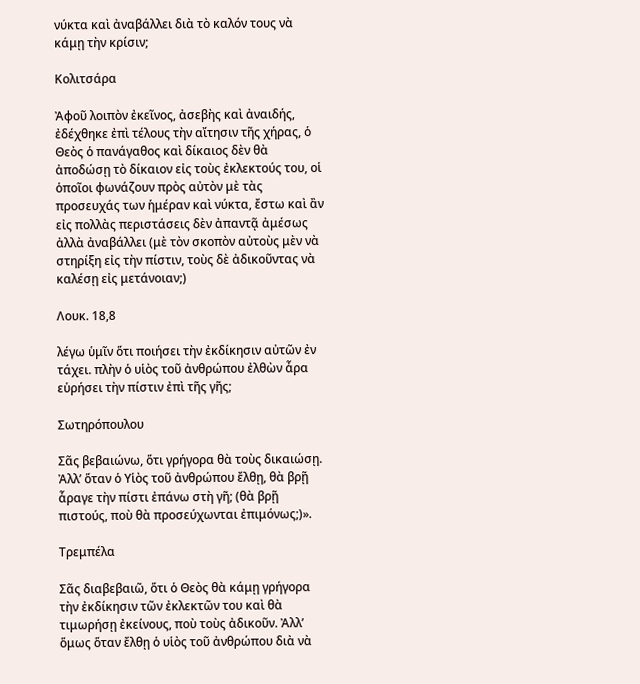νύκτα καὶ ἀναβάλλει διὰ τὸ καλόν τους νὰ κάμῃ τὴν κρίσιν;

Κολιτσάρα

Ἀφοῦ λοιπὸν ἐκεῖνος, ἀσεβὴς καὶ ἀναιδής, ἐδέχθηκε ἐπὶ τέλους τὴν αἴτησιν τῆς χήρας, ὁ Θεὸς ὁ πανάγαθος καὶ δίκαιος δὲν θὰ ἀποδώσῃ τὸ δίκαιον εἰς τοὺς ἐκλεκτούς του, οἱ ὁποῖοι φωνάζουν πρὸς αὐτὸν μὲ τὰς προσευχάς των ἡμέραν καὶ νύκτα, ἔστω καὶ ἂν εἰς πολλὰς περιστάσεις δὲν ἀπαντᾷ ἀμέσως ἀλλὰ ἀναβάλλει (μὲ τὸν σκοπὸν αὐτοὺς μὲν νὰ στηρίξη εἰς τὴν πίστιν, τοὺς δὲ ἀδικοῦντας νὰ καλέσῃ εἰς μετάνοιαν;)

Λουκ. 18,8

λέγω ὑμῖν ὅτι ποιήσει τὴν ἐκδίκησιν αὐτῶν ἐν τάχει. πλὴν ὁ υἱὸς τοῦ ἀνθρώπου ἐλθὼν ἆρα εὑρήσει τὴν πίστιν ἐπὶ τῆς γῆς;

Σωτηρόπουλου

Σᾶς βεβαιώνω, ὅτι γρήγορα θὰ τοὺς δικαιώσῃ. Ἀλλ’ ὅταν ὁ Υἱὸς τοῦ ἀνθρώπου ἔλθῃ, θὰ βρῇ ἆραγε τὴν πίστι ἐπάνω στὴ γῆ; (θὰ βρῇ πιστούς, ποὺ θὰ προσεύχωνται ἐπιμόνως;)».

Τρεμπέλα

Σᾶς διαβεβαιῶ, ὅτι ὁ Θεὸς θὰ κάμῃ γρήγορα τὴν ἐκδίκησιν τῶν ἐκλεκτῶν του καὶ θὰ τιμωρήσῃ ἐκείνους, ποὺ τοὺς ἀδικοῦν. Ἀλλ’ ὅμως ὅταν ἔλθῃ ὁ υἱὸς τοῦ ἀνθρώπου διὰ νὰ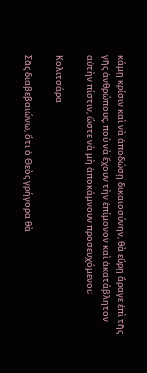κάμῃ κρίσιν καὶ νὰ ἀποδώσῃ δικαιοσύνην, θὰ εὕρῃ ἄραγε ἐπὶ τῆς γῆς ἀνθρώπους, ποὺ νὰ ἔχουν τὴν ἐπίμονον καὶ ἀκατάβλητον αὐτὴν πίστιν, ὥστε νὰ μὴ ἀποκάμνουν προσευχόμενοι;

Κολιτσάρα

Σᾶς διαβεβαιώνω, ὅτι ὁ Θεὸς γρήγορα θὰ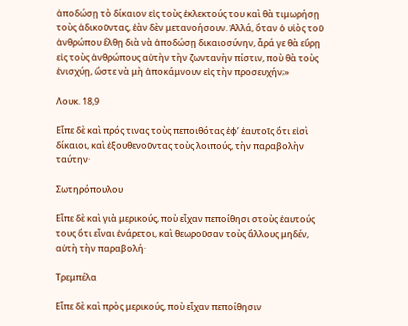ἀποδώσῃ τὸ δίκαιον εἰς τοὺς ἐκλεκτούς του καὶ θὰ τιμωρήσῃ τοὺς ἀδικοῦντας, ἐὰν δὲν μετανοήσουν. Ἀλλά, ὅταν ὁ υἱὸς τοῦ ἀνθρώπου ἔλθῃ διὰ νὰ ἀποδώσῃ δικαιοσύνην, ἆρά γε θὰ εὕρῃ εἰς τοὺς ἀνθρώπους αὐτὴν τὴν ζωντανὴν πίστιν, ποὺ θὰ τοὺς ἐνισχύῃ, ὥστε νὰ μὴ ἀποκάμνουν εἰς τὴν προσευχήν;»

Λουκ. 18,9

Εἶπε δὲ καὶ πρός τινας τοὺς πεποιθότας ἐφ’ ἑαυτοῖς ὅτι εἰσὶ δίκαιοι, καὶ ἐξουθενοῦντας τοὺς λοιπούς, τὴν παραβολὴν ταύτην·

Σωτηρόπουλου

Εἶπε δὲ καὶ γιὰ μερικούς, ποὺ εἶχαν πεποίθησι στοὺς ἑαυτούς τους ὅτι εἶναι ἐνάρετοι, καὶ θεωροῦσαν τοὺς ἄλλους μηδέν, αὐτὴ τὴν παραβολή·

Τρεμπέλα

Εἶπε δὲ καὶ πρὸς μερικούς, ποὺ εἶχαν πεποίθησιν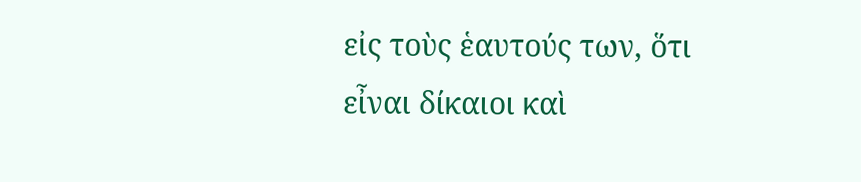εἰς τοὺς ἑαυτούς των, ὅτι εἶναι δίκαιοι καὶ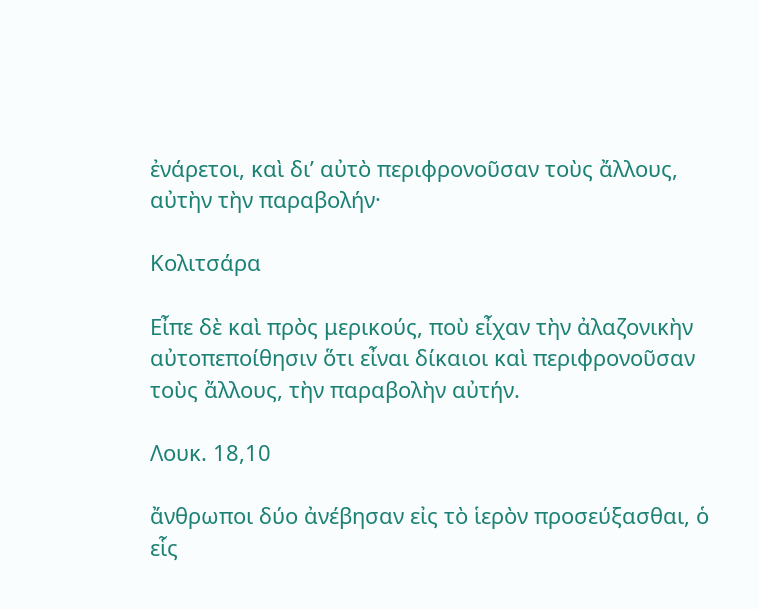ἐνάρετοι, καὶ δι’ αὐτὸ περιφρονοῦσαν τοὺς ἄλλους, αὐτὴν τὴν παραβολήν·

Κολιτσάρα

Εἶπε δὲ καὶ πρὸς μερικούς, ποὺ εἶχαν τὴν ἀλαζονικὴν αὐτοπεποίθησιν ὅτι εἶναι δίκαιοι καὶ περιφρονοῦσαν τοὺς ἄλλους, τὴν παραβολὴν αὐτήν.

Λουκ. 18,10

ἄνθρωποι δύο ἀνέβησαν εἰς τὸ ἱερὸν προσεύξασθαι, ὁ εἷς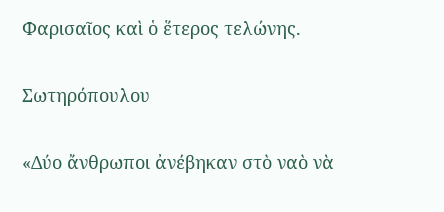Φαρισαῖος καὶ ὁ ἕτερος τελώνης.

Σωτηρόπουλου

«Δύο ἄνθρωποι ἀνέβηκαν στὸ ναὸ νὰ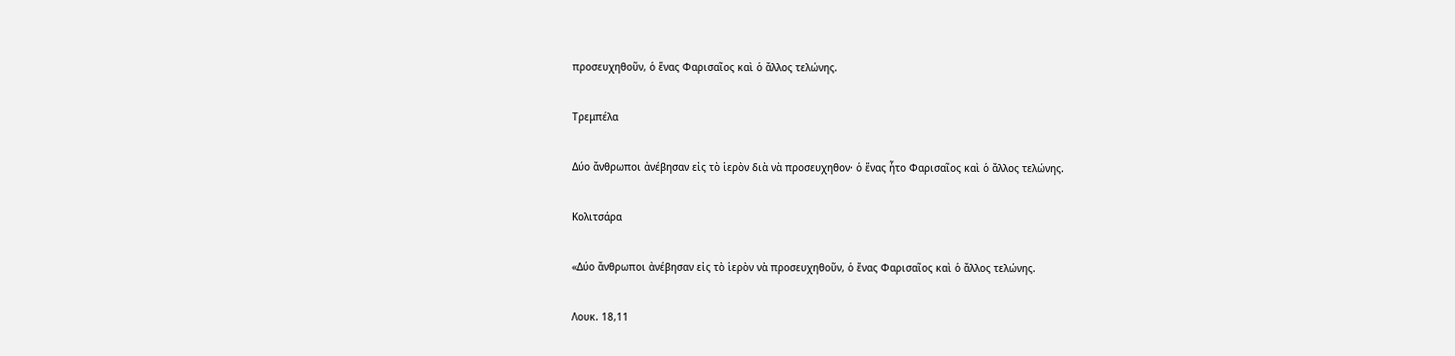προσευχηθοῦν, ὁ ἕνας Φαρισαῖος καὶ ὁ ἄλλος τελώνης.

Τρεμπέλα

Δύο ἄνθρωποι ἀνέβησαν εἰς τὸ ἱερὸν διὰ νὰ προσευχηθον· ὁ ἕνας ἦτο Φαρισαῖος καὶ ὁ ἄλλος τελώνης.

Κολιτσάρα

«Δύο ἄνθρωποι ἀνέβησαν εἰς τὸ ἱερὸν νὰ προσευχηθοῦν, ὁ ἔνας Φαρισαῖος καὶ ὁ ἄλλος τελώνης.

Λουκ. 18,11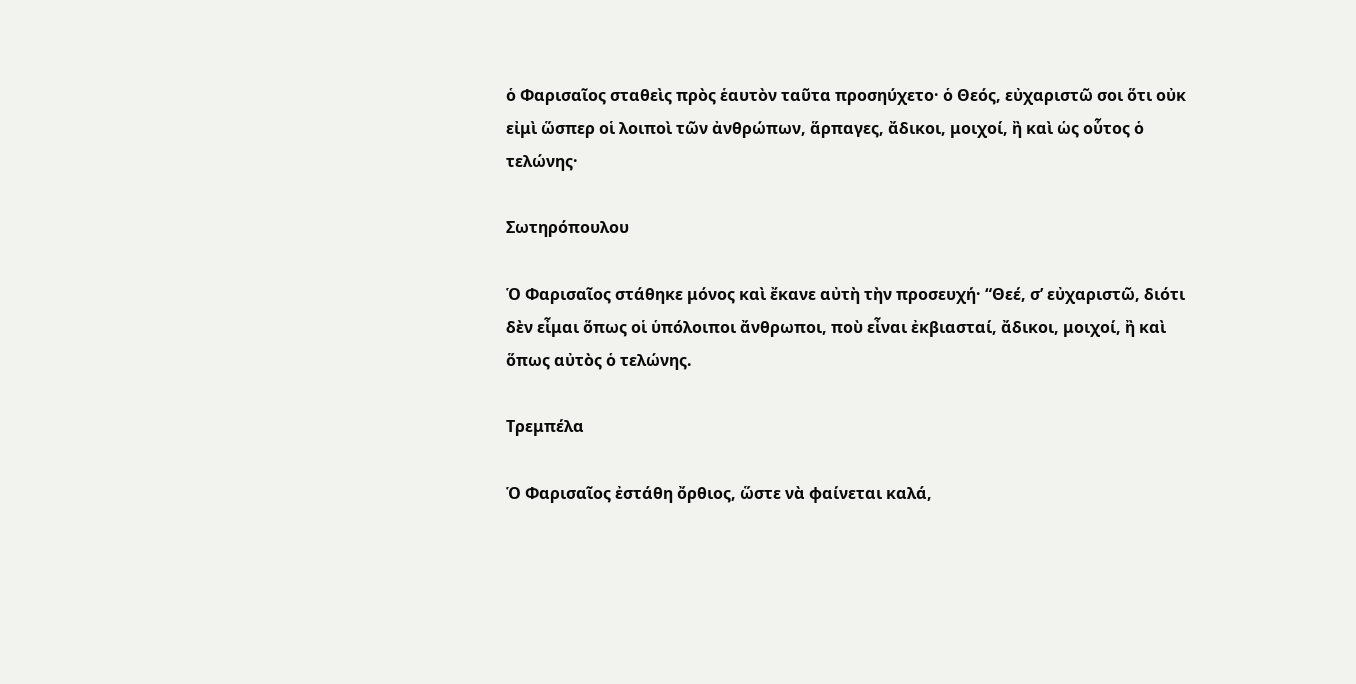ὁ Φαρισαῖος σταθεὶς πρὸς ἑαυτὸν ταῦτα προσηύχετο· ὁ Θεός, εὐχαριστῶ σοι ὅτι οὐκ εἰμὶ ὥσπερ οἱ λοιποὶ τῶν ἀνθρώπων, ἅρπαγες, ἄδικοι, μοιχοί, ἢ καὶ ὡς οὗτος ὁ τελώνης·

Σωτηρόπουλου

Ὁ Φαρισαῖος στάθηκε μόνος καὶ ἔκανε αὐτὴ τὴν προσευχή· “Θεέ, σ’ εὐχαριστῶ, διότι δὲν εἶμαι ὅπως οἱ ὑπόλοιποι ἄνθρωποι, ποὺ εἶναι ἐκβιασταί, ἄδικοι, μοιχοί, ἢ καὶ ὅπως αὐτὸς ὁ τελώνης.

Τρεμπέλα

Ὁ Φαρισαῖος ἐστάθη ὄρθιος, ὥστε νὰ φαίνεται καλά,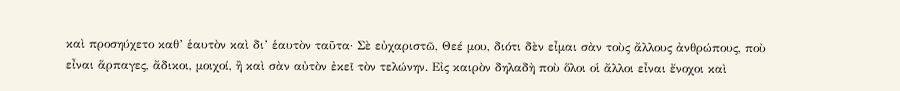καὶ προσηύχετο καθ’ ἑαυτὸν καὶ δι’ ἑαυτὸν ταῦτα· Σὲ εὐχαριστῶ, Θεέ μου, διότι δὲν εἶμαι σὰν τοὺς ἄλλους ἀνθρώπους, ποὺ εἶναι ἅρπαγες, ἄδικοι, μοιχοί, ἢ καὶ σὰν αὐτὸν ἐκεῖ τὸν τελώνην. Εἰς καιρὸν δηλαδὴ ποὺ ὅλοι οἱ ἄλλοι εἶναι ἔνοχοι καὶ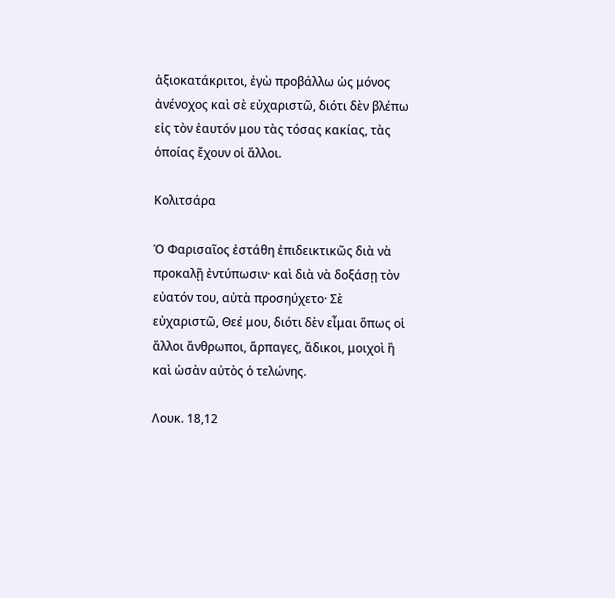ἀξιοκατάκριτοι, ἐγὼ προβάλλω ὡς μόνος ἀνένοχος καὶ σὲ εὐχαριστῶ, διότι δὲν βλέπω εἰς τὸν ἑαυτόν μου τὰς τόσας κακίας, τὰς ὁποίας ἔχουν οἱ ἄλλοι.

Κολιτσάρα

Ὁ Φαρισαῖος ἐστάθη ἐπιδεικτικῶς διὰ νὰ προκαλῇ ἐντύπωσιν· καὶ διὰ νὰ δοξάσῃ τὸν εὐατόν του, αὐτὰ προσηύχετο· Σὲ εὐχαριστῶ, Θεέ μου, διότι δὲν εἶμαι ὅπως οἱ ἄλλοι ἄνθρωποι, ἅρπαγες, ἄδικοι, μοιχοὶ ἢ καὶ ὡσὰν αὐτὸς ὁ τελώνης.

Λουκ. 18,12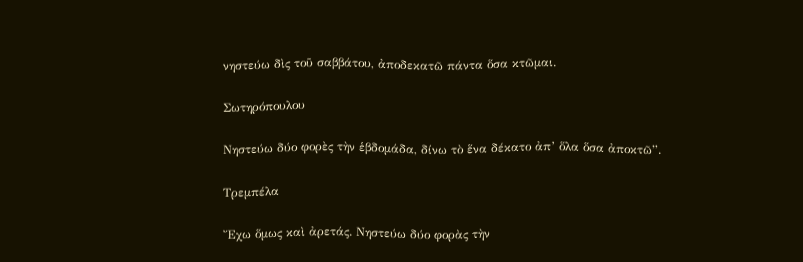νηστεύω δὶς τοῦ σαββάτου, ἀποδεκατῶ πάντα ὅσα κτῶμαι.

Σωτηρόπουλου

Νηστεύω δύο φορὲς τὴν ἑβδομάδα, δίνω τὸ ἕνα δέκατο ἀπ’ ὅλα ὅσα ἀποκτῶ”.

Τρεμπέλα

Ἔχω ὅμως καὶ ἀρετάς. Νηστεύω δύο φορὰς τὴν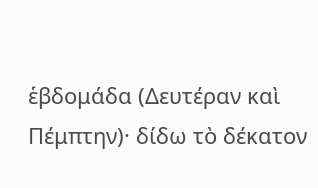ἑβδομάδα (Δευτέραν καὶ Πέμπτην)· δίδω τὸ δέκατον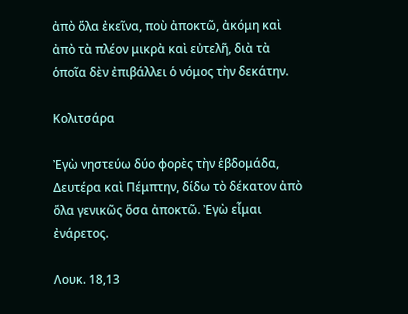ἀπὸ ὅλα ἐκεῖνα, ποὺ ἀποκτῶ, ἀκόμη καὶ ἀπὸ τὰ πλέον μικρὰ καὶ εὐτελῆ, διὰ τὰ ὁποῖα δὲν ἐπιβάλλει ὁ νόμος τὴν δεκάτην.

Κολιτσάρα

Ἐγὼ νηστεύω δύο φορὲς τὴν ἑβδομάδα, Δευτέρα καὶ Πέμπτην, δίδω τὸ δέκατον ἀπὸ ὅλα γενικῶς ὅσα ἀποκτῶ. Ἐγὼ εἶμαι ἐνάρετος.

Λουκ. 18,13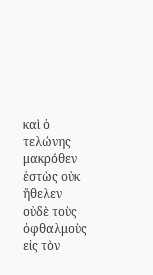καὶ ὁ τελώνης μακρόθεν ἑστὼς οὐκ ἤθελεν οὐδὲ τοὺς ὀφθαλμοὺς εἰς τὸν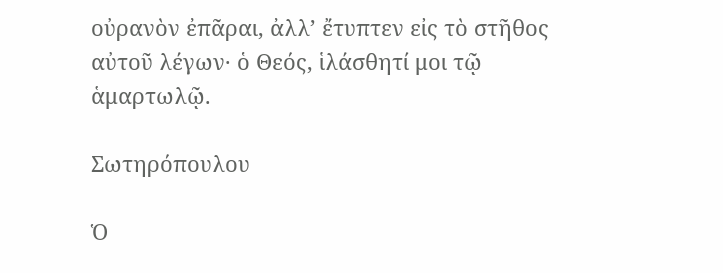οὐρανὸν ἐπᾶραι, ἀλλ’ ἔτυπτεν εἰς τὸ στῆθος αὐτοῦ λέγων· ὁ Θεός, ἱλάσθητί μοι τῷ ἁμαρτωλῷ.

Σωτηρόπουλου

Ὁ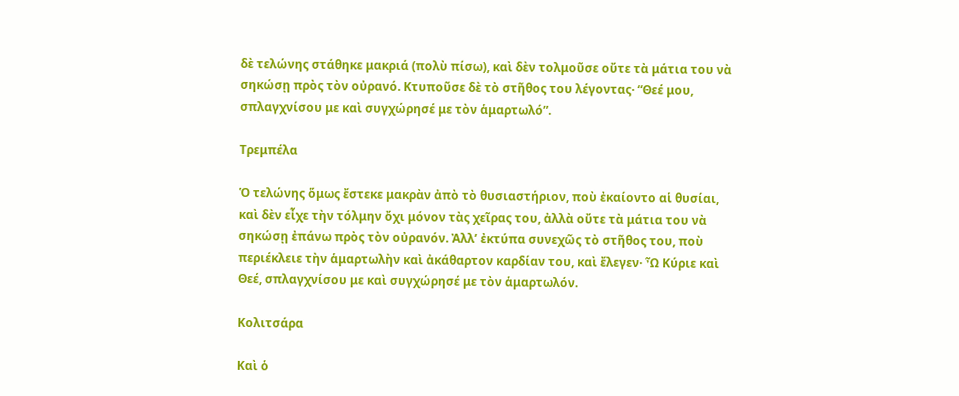δὲ τελώνης στάθηκε μακριά (πολὺ πίσω), καὶ δὲν τολμοῦσε οὔτε τὰ μάτια του νὰ σηκώσῃ πρὸς τὸν οὐρανό. Κτυποῦσε δὲ τὸ στῆθος του λέγοντας· “Θεέ μου, σπλαγχνίσου με καὶ συγχώρησέ με τὸν ἁμαρτωλό”.

Τρεμπέλα

Ὁ τελώνης ὅμως ἔστεκε μακρὰν ἀπὸ τὸ θυσιαστήριον, ποὺ ἐκαίοντο αἱ θυσίαι, καὶ δὲν εἶχε τὴν τόλμην ὄχι μόνον τὰς χεῖρας του, ἀλλὰ οὔτε τὰ μάτια του νὰ σηκώσῃ ἐπάνω πρὸς τὸν οὐρανόν. Ἀλλ’ ἐκτύπα συνεχῶς τὸ στῆθος του, ποὺ περιέκλειε τὴν ἁμαρτωλὴν καὶ ἀκάθαρτον καρδίαν του, καὶ ἔλεγεν· Ὦ Κύριε καὶ Θεέ, σπλαγχνίσου με καὶ συγχώρησέ με τὸν ἁμαρτωλόν.

Κολιτσάρα

Καὶ ὁ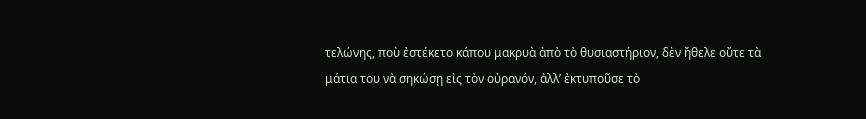τελώνης, ποὺ ἐστέκετο κάπου μακρυὰ ἀπὸ τὸ θυσιαστήριον, δὲν ἤθελε οὔτε τὰ μάτια του νὰ σηκώσῃ εἰς τὸν οὐρανόν, ἀλλ’ ἐκτυποῦσε τὸ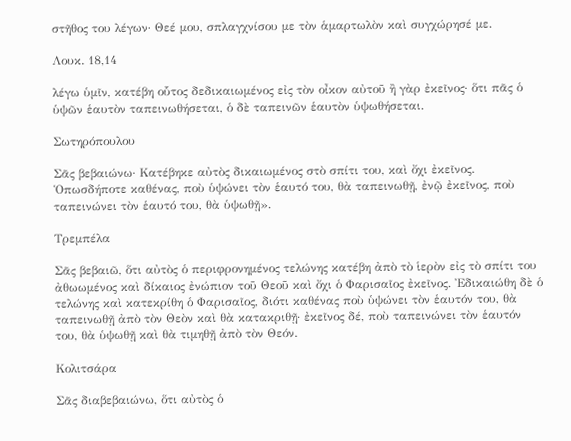στῆθος του λέγων· Θεέ μου, σπλαγχνίσου με τὸν ἁμαρτωλὸν καὶ συγχώρησέ με.

Λουκ. 18,14

λέγω ὑμῖν, κατέβη οὗτος δεδικαιωμένος εἰς τὸν οἶκον αὐτοῦ ἢ γὰρ ἐκεῖνος· ὅτι πᾶς ὁ ὑψῶν ἑαυτὸν ταπεινωθήσεται, ὁ δὲ ταπεινῶν ἑαυτὸν ὑψωθήσεται.

Σωτηρόπουλου

Σᾶς βεβαιώνω· Κατέβηκε αὐτὸς δικαιωμένος στὸ σπίτι του, καὶ ὄχι ἐκεῖνος. Ὁπωσδήποτε καθένας, ποὺ ὑψώνει τὸν ἑαυτό του, θὰ ταπεινωθῇ, ἐνῷ ἐκεῖνος, ποὺ ταπεινώνει τὸν ἑαυτό του, θὰ ὑψωθῇ».

Τρεμπέλα

Σᾶς βεβαιῶ, ὅτι αὐτὸς ὁ περιφρονημένος τελώνης κατέβη ἀπὸ τὸ ἱερὸν εἰς τὸ σπίτι του ἀθωωμένος καὶ δίκαιος ἐνώπιον τοῦ Θεοῦ καὶ ὄχι ὁ Φαρισαῖος ἐκεῖνος. Ἐδικαιώθη δὲ ὁ τελώνης καὶ κατεκρίθη ὁ Φαρισαῖος, διότι καθένας ποὺ ὑψώνει τὸν ἑαυτόν του, θὰ ταπεινωθῇ ἀπὸ τὸν Θεὸν καὶ θὰ κατακριθῇ· ἐκεῖνος δέ, ποὺ ταπεινώνει τὸν ἑαυτόν του, θὰ ὑψωθῇ καὶ θὰ τιμηθῇ ἀπὸ τὸν Θεόν.

Κολιτσάρα

Σᾶς διαβεβαιώνω, ὅτι αὐτὸς ὁ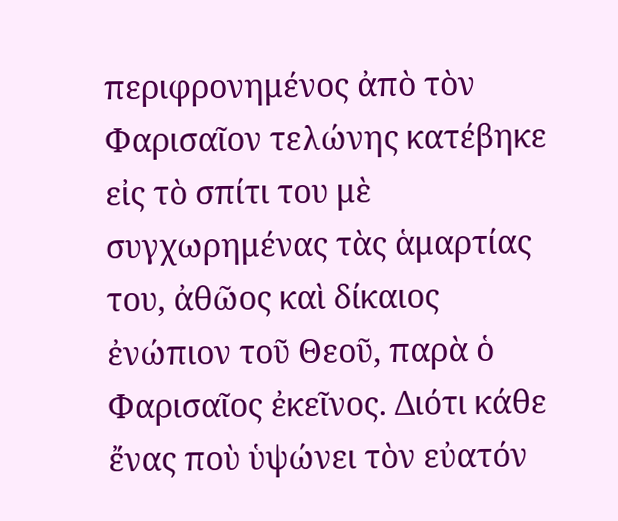περιφρονημένος ἀπὸ τὸν Φαρισαῖον τελώνης κατέβηκε εἰς τὸ σπίτι του μὲ συγχωρημένας τὰς ἁμαρτίας του, ἀθῶος καὶ δίκαιος ἐνώπιον τοῦ Θεοῦ, παρὰ ὁ Φαρισαῖος ἐκεῖνος. Διότι κάθε ἔνας ποὺ ὑψώνει τὸν εὐατόν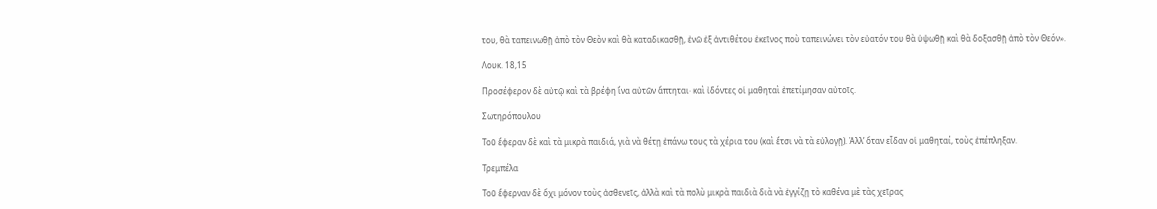του, θὰ ταπεινωθῇ ἀπὸ τὸν Θεὸν καὶ θὰ καταδικασθῇ, ἐνῶ ἐξ ἀντιθέτου ἐκεῖνος ποὺ ταπεινώνει τὸν εὐατόν του θὰ ὑψωθῇ καὶ θὰ δοξασθῇ ἀπὸ τὸν Θεόν».

Λουκ. 18,15

Προσέφερον δὲ αὐτῷ καὶ τὰ βρέφη ἵνα αὐτῶν ἅπτηται· καὶ ἰδόντες οἱ μαθηταὶ ἐπετίμησαν αὐτοῖς.

Σωτηρόπουλου

Τοῦ ἔφεραν δὲ καὶ τὰ μικρὰ παιδιά, γιὰ νὰ θέτῃ ἐπάνω τους τὰ χέρια του (καὶ ἔτσι νὰ τὰ εὐλογῇ). Ἀλλ’ ὅταν εἶδαν οἱ μαθηταί, τοὺς ἐπέπληξαν.

Τρεμπέλα

Τοῦ ἔφερναν δὲ ὄχι μόνον τοὺς ἀσθενεῖς, ἀλλὰ καὶ τὰ πολὺ μικρὰ παιδιὰ διὰ νὰ ἐγγίζῃ τὸ καθένα μὲ τὰς χεῖρας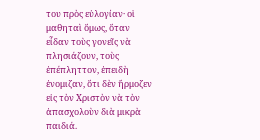του πρὸς εὐλογίαν· οἱ μαθηταὶ ὅμως, ὅταν εἶδαν τοὺς γονεῖς νὰ πλησιάζουν, τοὺς ἐπέπληττον, ἐπειδὴ ἐνομιζαν, ὅτι δὲν ἤρμοζεν εἰς τὸν Χριστὸν νὰ τὸν ἀπασχολοὺν διὰ μικρὰ παιδιά.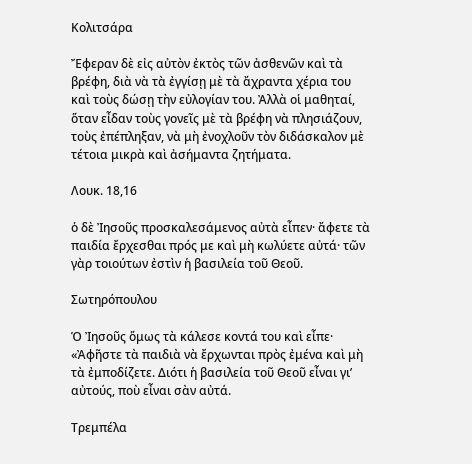Κολιτσάρα

Ἔφεραν δὲ εἰς αὐτὸν ἐκτὸς τῶν ἀσθενῶν καὶ τὰ βρέφη, διὰ νὰ τὰ ἐγγίσῃ μὲ τὰ ἄχραντα χέρια του καὶ τοὺς δώσῃ τὴν εὐλογίαν του. Ἀλλὰ οἱ μαθηταί, ὅταν εἶδαν τοὺς γονεῖς μὲ τὰ βρέφη νὰ πλησιάζουν, τοὺς ἐπέπληξαν, νὰ μὴ ἐνοχλοῦν τὸν διδάσκαλον μὲ τέτοια μικρὰ καὶ ἀσήμαντα ζητήματα.

Λουκ. 18,16

ὁ δὲ Ἰησοῦς προσκαλεσάμενος αὐτὰ εἶπεν· ἄφετε τὰ παιδία ἔρχεσθαι πρός με καὶ μὴ κωλύετε αὐτά· τῶν γὰρ τοιούτων ἐστὶν ἡ βασιλεία τοῦ Θεοῦ.

Σωτηρόπουλου

Ὁ Ἰησοῦς ὅμως τὰ κάλεσε κοντά του καὶ εἶπε· «Ἀφῆστε τὰ παιδιὰ νὰ ἔρχωνται πρὸς ἐμένα καὶ μὴ τὰ ἐμποδίζετε. Διότι ἡ βασιλεία τοῦ Θεοῦ εἶναι γι’ αὐτούς, ποὺ εἶναι σὰν αὐτά.

Τρεμπέλα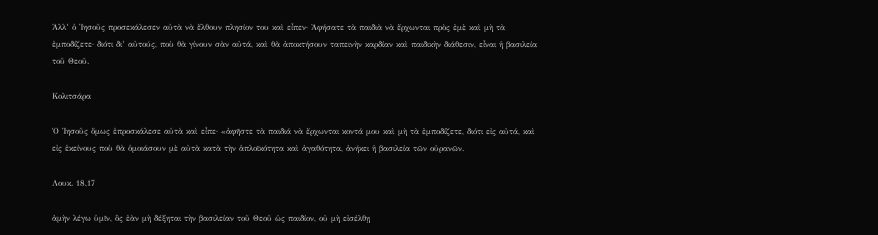Ἀλλ’ ὁ Ἰησοῦς προσεκάλεσεν αὐτὰ νὰ ἔλθουν πλησίον του καὶ εἶπεν· Ἀφήσατε τὰ παιδιὰ νὰ ἔρχωνται πρὸς ἐμὲ καὶ μὴ τὰ ἐμποδίζετε· διότι δι’ αὐτούς, ποὺ θὰ γίνουν σὰν αὐτά, καὶ θὰ ἀποκτήσουν ταπεινὴν καρδίαν καὶ παιδικὴν διάθεσιν, εἶναι ἡ βασιλεία τοῦ Θεοῦ.

Κολιτσάρα

Ὁ Ἰησοῦς ὅμως ἐπροσκάλεσε αὐτὰ καὶ εἶπε· «ἀφῆστε τὰ παιδιά νὰ ἔρχωνται κοντά μου καὶ μὴ τὰ ἐμποδίζετε, διότι εἰς αὐτά, καὶ εἰς ἐκείνους ποὺ θὰ ὁμοιάσουν μὲ αὐτὰ κατὰ τὴν ἁπλοϊκότητα καὶ ἀγαθότητα, ἀνήκει ἡ βασιλεία τῶν οὐρανῶν.

Λουκ. 18,17

ἀμὴν λέγω ὑμῖν, ὃς ἐὰν μὴ δέξηται τὴν βασιλείαν τοῦ Θεοῦ ὡς παιδίον, οὐ μὴ εἰσέλθῃ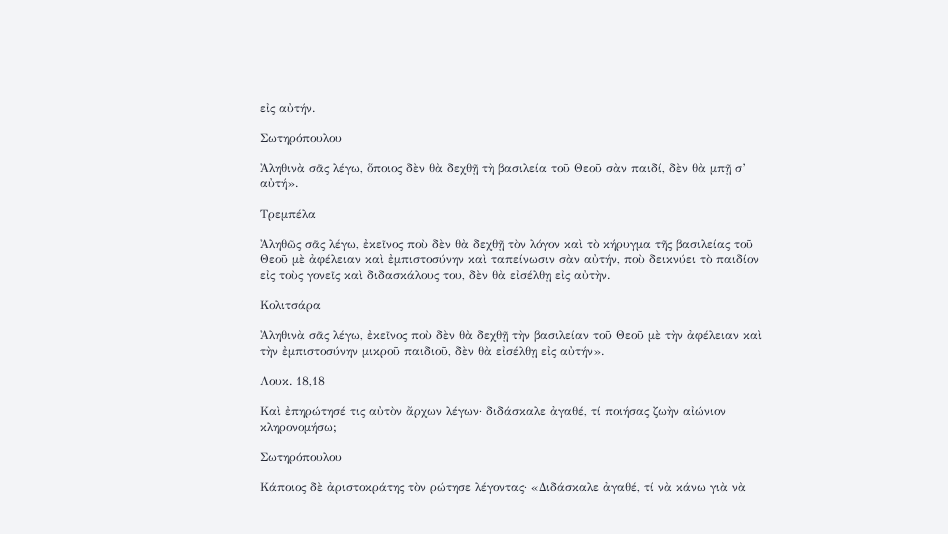εἰς αὐτήν.

Σωτηρόπουλου

Ἀληθινὰ σᾶς λέγω, ὅποιος δὲν θὰ δεχθῇ τὴ βασιλεία τοῦ Θεοῦ σὰν παιδί, δὲν θὰ μπῇ σ’ αὐτή».

Τρεμπέλα

Ἀληθῶς σᾶς λέγω, ἐκεῖνος ποὺ δὲν θὰ δεχθῇ τὸν λόγον καὶ τὸ κήρυγμα τῆς βασιλείας τοῦ Θεοῦ μὲ ἀφέλειαν καὶ ἐμπιστοσύνην καὶ ταπείνωσιν σὰν αὐτήν, ποὺ δεικνύει τὸ παιδίον εἰς τοὺς γονεῖς καὶ διδασκάλους του, δὲν θὰ εἰσέλθῃ εἰς αὐτὴν.

Κολιτσάρα

Ἀληθινὰ σᾶς λέγω, ἐκεῖνος ποὺ δὲν θὰ δεχθῇ τὴν βασιλείαν τοῦ Θεοῦ μὲ τὴν ἀφέλειαν καὶ τὴν ἐμπιστοσύνην μικροῦ παιδιοῦ, δὲν θὰ εἰσέλθῃ εἰς αὐτήν».

Λουκ. 18,18

Καὶ ἐπηρώτησέ τις αὐτὸν ἄρχων λέγων· διδάσκαλε ἀγαθέ, τί ποιήσας ζωὴν αἰώνιον κληρονομήσω;

Σωτηρόπουλου

Κάποιος δὲ ἀριστοκράτης τὸν ρώτησε λέγοντας· «Διδάσκαλε ἀγαθέ, τί νὰ κάνω γιὰ νὰ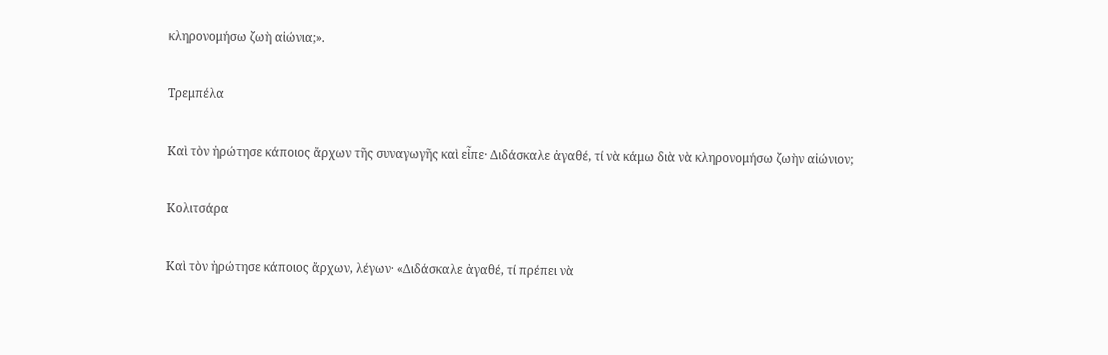κληρονομήσω ζωὴ αἰώνια;».

Τρεμπέλα

Καὶ τὸν ἠρώτησε κάποιος ἄρχων τῆς συναγωγῆς καὶ εἶπε· Διδάσκαλε ἀγαθέ, τί νὰ κάμω διὰ νὰ κληρονομήσω ζωὴν αἰώνιον;

Κολιτσάρα

Καὶ τὸν ἠρώτησε κάποιος ἄρχων, λέγων· «Διδάσκαλε ἀγαθέ, τί πρέπει νὰ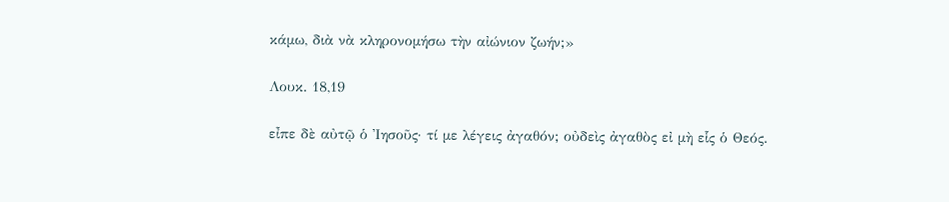κάμω, διὰ νὰ κληρονομήσω τὴν αἰώνιον ζωήν;»

Λουκ. 18,19

εἶπε δὲ αὐτῷ ὁ Ἰησοῦς· τί με λέγεις ἀγαθόν; οὐδεὶς ἀγαθὸς εἰ μὴ εἷς ὁ Θεός.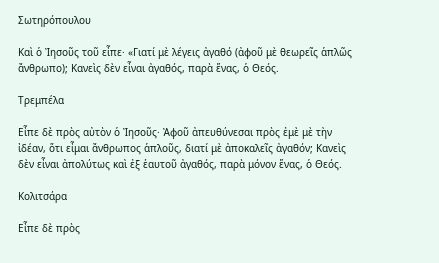Σωτηρόπουλου

Καὶ ὁ Ἰησοῦς τοῦ εἶπε· «Γιατί μὲ λέγεις ἀγαθό (ἀφοῦ μὲ θεωρεῖς ἁπλῶς ἄνθρωπο); Κανεὶς δὲν εἶναι ἀγαθός, παρὰ ἕνας, ὁ Θεός.

Τρεμπέλα

Εἶπε δὲ πρὸς αὐτὸν ὁ Ἰησοῦς· Ἀφοῦ ἀπευθύνεσαι πρὸς ἐμὲ μὲ τὴν ἰδέαν, ὅτι εἶμαι ἄνθρωπος ἁπλοῦς, διατί μὲ ἀποκαλεῖς ἀγαθόν; Κανεὶς δὲν εἶναι ἀπολύτως καὶ ἐξ ἑαυτοῦ ἀγαθός, παρὰ μόνον ἕνας, ὁ Θεός.

Κολιτσάρα

Εἶπε δὲ πρὸς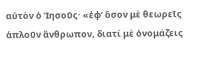αὐτὸν ὁ Ἰησοῦς· «ἐφ’ ὅσον μὲ θεωρεῖς ἁπλοῦν ἄνθρωπον, διατί μὲ ὀνομάζεις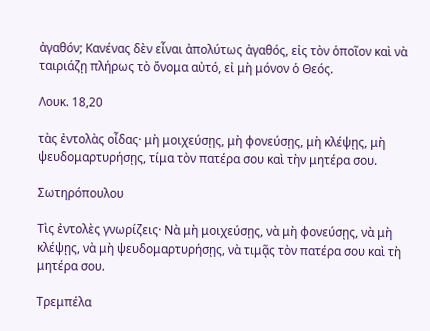ἀγαθόν; Κανένας δὲν εἶναι ἀπολύτως ἀγαθός, εἰς τὸν ὁποῖον καὶ νὰ ταιριάζῃ πλήρως τὸ ὄνομα αὐτό, εἰ μὴ μόνον ὁ Θεός.

Λουκ. 18,20

τὰς ἐντολὰς οἶδας· μὴ μοιχεύσῃς, μὴ φονεύσῃς, μὴ κλέψῃς, μὴ ψευδομαρτυρήσῃς, τίμα τὸν πατέρα σου καὶ τὴν μητέρα σου.

Σωτηρόπουλου

Τὶς ἐντολὲς γνωρίζεις· Νὰ μὴ μοιχεύσῃς, νὰ μὴ φονεύσῃς, νὰ μὴ κλέψῃς, νὰ μὴ ψευδομαρτυρήσῃς, νὰ τιμᾷς τὸν πατέρα σου καὶ τὴ μητέρα σου.

Τρεμπέλα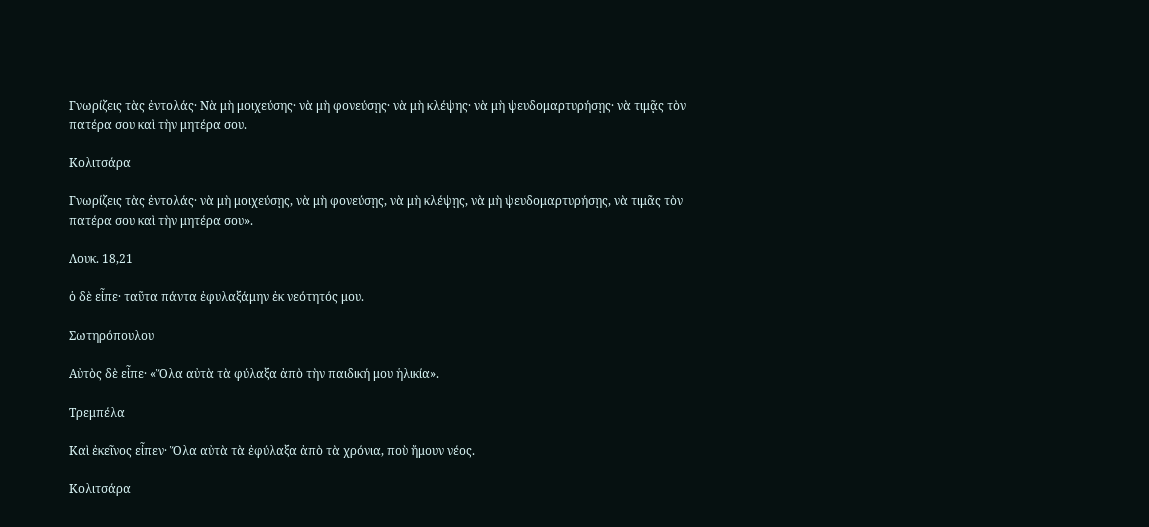Γνωρίζεις τὰς ἐντολάς· Νὰ μὴ μοιχεύσης· νὰ μὴ φονεύσῃς· νὰ μὴ κλέψης· νὰ μὴ ψευδομαρτυρήσῃς· νὰ τιμᾷς τὸν πατέρα σου καὶ τὴν μητέρα σου.

Κολιτσάρα

Γνωρίζεις τὰς ἐντολάς· νὰ μὴ μοιχεύσῃς, νὰ μὴ φονεύσῃς, νὰ μὴ κλέψῃς, νὰ μὴ ψευδομαρτυρήσῃς, νὰ τιμᾶς τὸν πατέρα σου καὶ τὴν μητέρα σου».

Λουκ. 18,21

ὁ δὲ εἶπε· ταῦτα πάντα ἐφυλαξάμην ἐκ νεότητός μου.

Σωτηρόπουλου

Αὐτὸς δὲ εἶπε· «Ὅλα αὐτὰ τὰ φύλαξα ἀπὸ τὴν παιδική μου ἡλικία».

Τρεμπέλα

Καὶ ἐκεῖνος εἶπεν· Ὅλα αὐτὰ τὰ ἐφύλαξα ἀπὸ τὰ χρόνια, ποὺ ἤμουν νέος.

Κολιτσάρα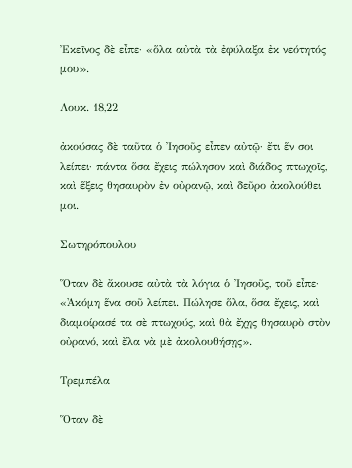Ἐκεῖνος δὲ εἶπε· «ὅλα αὐτὰ τὰ ἐφύλαξα ἐκ νεότητός μου».

Λουκ. 18,22

ἀκούσας δὲ ταῦτα ὁ Ἰησοῦς εἶπεν αὐτῷ· ἔτι ἕν σοι λείπει· πάντα ὅσα ἔχεις πώλησον καὶ διάδος πτωχοῖς, καὶ ἕξεις θησαυρὸν ἐν οὐρανῷ, καὶ δεῦρο ἀκολούθει μοι.

Σωτηρόπουλου

Ὅταν δὲ ἄκουσε αὐτὰ τὰ λόγια ὁ Ἰησοῦς, τοῦ εἶπε· «Ἀκόμη ἕνα σοῦ λείπει. Πώλησε ὅλα, ὅσα ἔχεις, καὶ διαμοίρασέ τα σὲ πτωχούς, καὶ θὰ ἔχῃς θησαυρὸ στὸν οὐρανό, καὶ ἔλα νὰ μὲ ἀκολουθήσῃς».

Τρεμπέλα

Ὅταν δὲ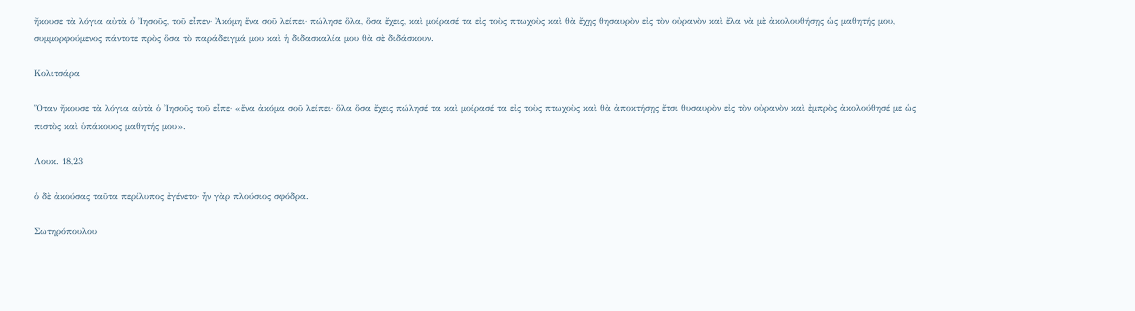ἤκουσε τὰ λόγια αὐτὰ ὁ Ἰησοῦς, τοῦ εἶπεν· Ἀκόμη ἕνα σοῦ λείπει· πώλησε ὅλα, ὅσα ἔχεις, καὶ μοίρασέ τα εἰς τοὺς πτωχοὺς καὶ θὰ ἔχῃς θησαυρὸν εἰς τὸν οὐρανὸν καὶ ἔλα νὰ μὲ ἀκολουθήσῃς ὡς μαθητής μου, συμμορφούμενος πάντοτε πρὸς ὅσα τὸ παράδειγμά μου καὶ ἡ διδασκαλία μου θὰ σὲ διδάσκουν.

Κολιτσάρα

Ὅταν ἤκουσε τὰ λόγια αὐτὰ ὁ Ἰησοῦς τοῦ εἶπε· «ἕνα ἀκόμα σοῦ λείπει· ὅλα ὅσα ἔχεις πώλησέ τα καὶ μοίρασέ τα εἰς τοὺς πτωχοὺς καὶ θὰ ἀποκτήσῃς ἔτσι θυσαυρὸν εἰς τὸν οὐρανὸν καὶ ἐμπρὸς ἀκολούθησέ με ὡς πιστὸς καὶ ὑπάκουος μαθητής μου».

Λουκ. 18,23

ὁ δὲ ἀκούσας ταῦτα περίλυπος ἐγένετο· ἦν γὰρ πλούσιος σφόδρα.

Σωτηρόπουλου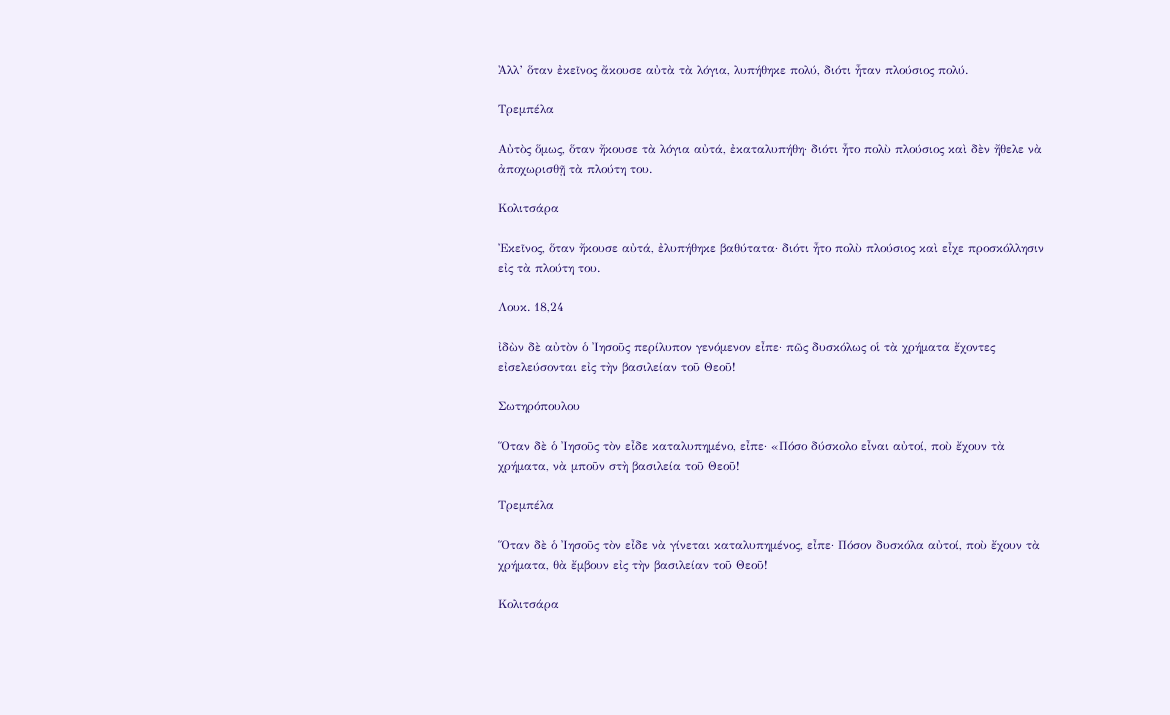Ἀλλ’ ὅταν ἐκεῖνος ἄκουσε αὐτὰ τὰ λόγια, λυπήθηκε πολύ, διότι ἦταν πλούσιος πολύ.

Τρεμπέλα

Αὐτὸς ὅμως, ὅταν ἤκουσε τὰ λόγια αὐτά, ἐκαταλυπήθη· διότι ἦτο πολὺ πλούσιος καὶ δὲν ἤθελε νὰ ἀποχωρισθῇ τὰ πλούτη του.

Κολιτσάρα

Ἐκεῖνος, ὅταν ἤκουσε αὐτά, ἐλυπήθηκε βαθύτατα· διότι ἦτο πολὺ πλούσιος καὶ εἶχε προσκόλλησιν εἰς τὰ πλούτη του.

Λουκ. 18,24

ἰδὼν δὲ αὐτὸν ὁ Ἰησοῦς περίλυπον γενόμενον εἶπε· πῶς δυσκόλως οἱ τὰ χρήματα ἔχοντες εἰσελεύσονται εἰς τὴν βασιλείαν τοῦ Θεοῦ!

Σωτηρόπουλου

Ὅταν δὲ ὁ Ἰησοῦς τὸν εἶδε καταλυπημένο, εἶπε· «Πόσο δύσκολο εἶναι αὐτοί, ποὺ ἔχουν τὰ χρήματα, νὰ μποῦν στὴ βασιλεία τοῦ Θεοῦ!

Τρεμπέλα

Ὅταν δὲ ὁ Ἰησοῦς τὸν εἶδε νὰ γίνεται καταλυπημένος, εἶπε· Πόσον δυσκόλα αὐτοί, ποὺ ἔχουν τὰ χρήματα, θὰ ἔμβουν εἰς τὴν βασιλείαν τοῦ Θεοῦ!

Κολιτσάρα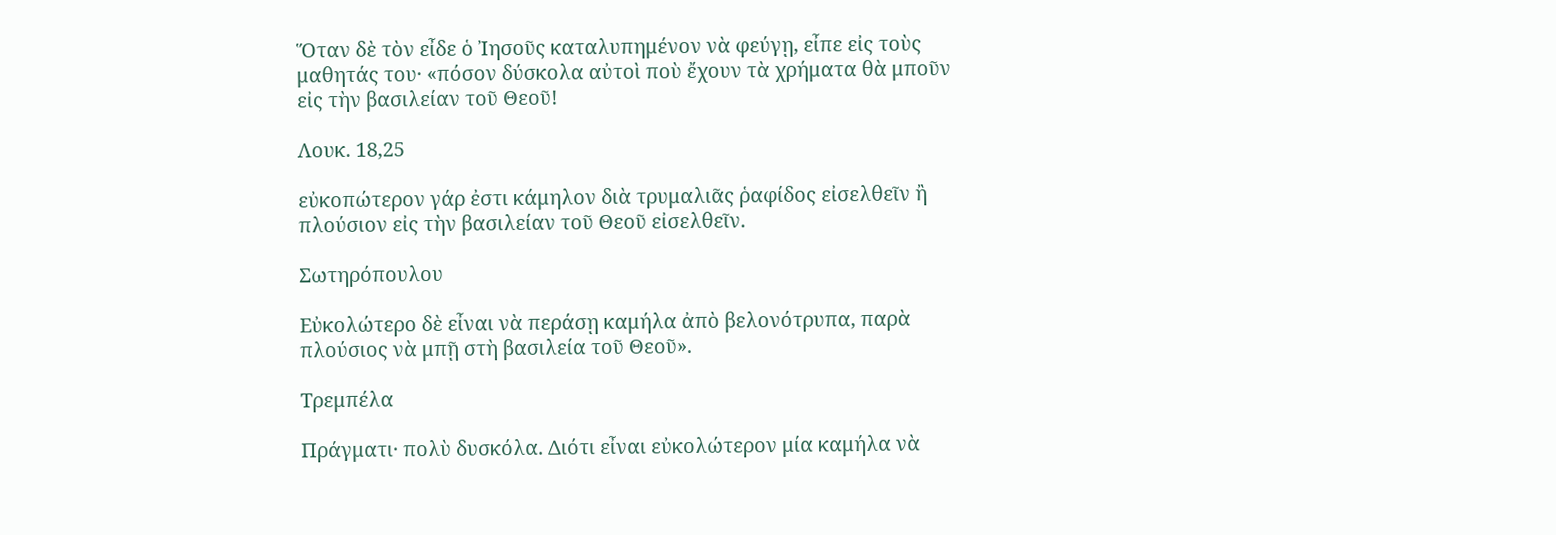Ὅταν δὲ τὸν εἶδε ὁ Ἰησοῦς καταλυπημένον νὰ φεύγῃ, εἶπε εἰς τοὺς μαθητάς του· «πόσον δύσκολα αὐτοὶ ποὺ ἔχουν τὰ χρήματα θὰ μποῦν εἰς τὴν βασιλείαν τοῦ Θεοῦ!

Λουκ. 18,25

εὐκοπώτερον γάρ ἐστι κάμηλον διὰ τρυμαλιᾶς ῥαφίδος εἰσελθεῖν ἢ πλούσιον εἰς τὴν βασιλείαν τοῦ Θεοῦ εἰσελθεῖν.

Σωτηρόπουλου

Εὐκολώτερο δὲ εἶναι νὰ περάσῃ καμήλα ἀπὸ βελονότρυπα, παρὰ πλούσιος νὰ μπῇ στὴ βασιλεία τοῦ Θεοῦ».

Τρεμπέλα

Πράγματι· πολὺ δυσκόλα. Διότι εἶναι εὐκολώτερον μία καμήλα νὰ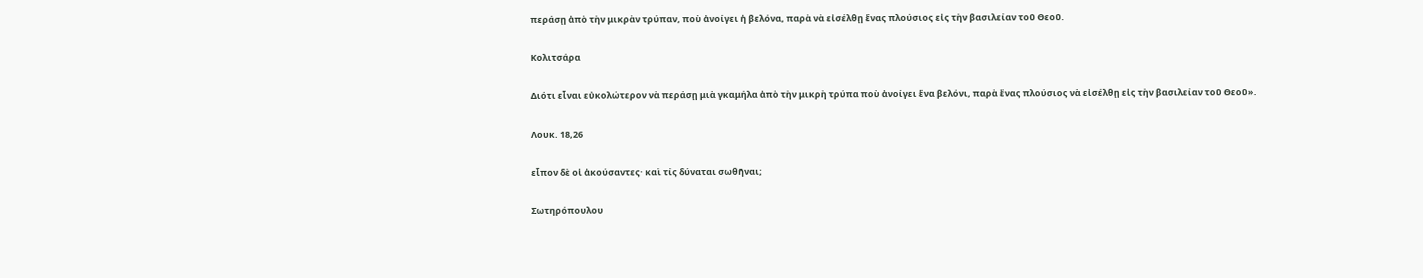περάσῃ ἀπὸ τὴν μικρὰν τρύπαν, ποὺ ἀνοίγει ἡ βελόνα, παρὰ νὰ εἰσέλθῃ ἕνας πλούσιος εἰς τὴν βασιλείαν τοῦ Θεοῦ.

Κολιτσάρα

Διότι εἶναι εὐκολώτερον νὰ περάσῃ μιὰ γκαμήλα ἀπὸ τὴν μικρὴ τρύπα ποὺ ἀνοίγει ἕνα βελόνι, παρὰ ἔνας πλούσιος νὰ εἰσέλθῃ εἰς τὴν βασιλείαν τοῦ Θεοῦ».

Λουκ. 18,26

εἶπον δὲ οἱ ἀκούσαντες· καὶ τίς δύναται σωθῆναι;

Σωτηρόπουλου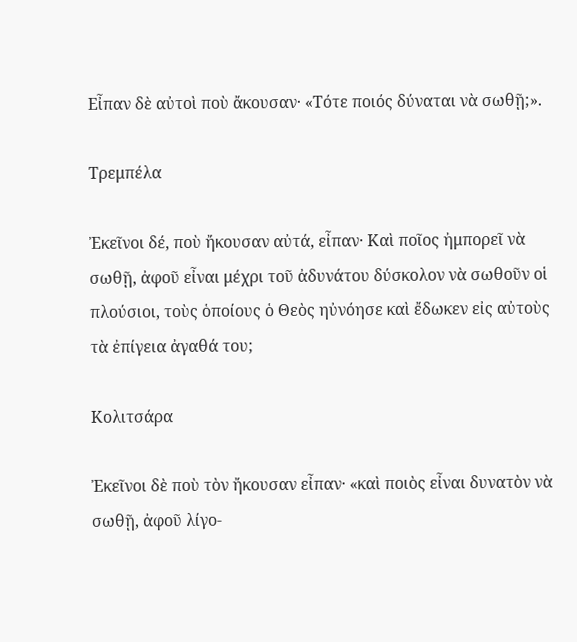Εἶπαν δὲ αὐτοὶ ποὺ ἄκουσαν· «Τότε ποιός δύναται νὰ σωθῇ;».

Τρεμπέλα

Ἐκεῖνοι δέ, ποὺ ἤκουσαν αὐτά, εἶπαν· Καὶ ποῖος ἠμπορεῖ νὰ σωθῇ, ἀφοῦ εἶναι μέχρι τοῦ ἀδυνάτου δύσκολον νὰ σωθοῦν οἱ πλούσιοι, τοὺς ὁποίους ὁ Θεὸς ηὐνόησε καὶ ἔδωκεν εἰς αὐτοὺς τὰ ἐπίγεια ἀγαθά του;

Κολιτσάρα

Ἐκεῖνοι δὲ ποὺ τὸν ἤκουσαν εἶπαν· «καὶ ποιὸς εἶναι δυνατὸν νὰ σωθῇ, ἀφοῦ λίγο-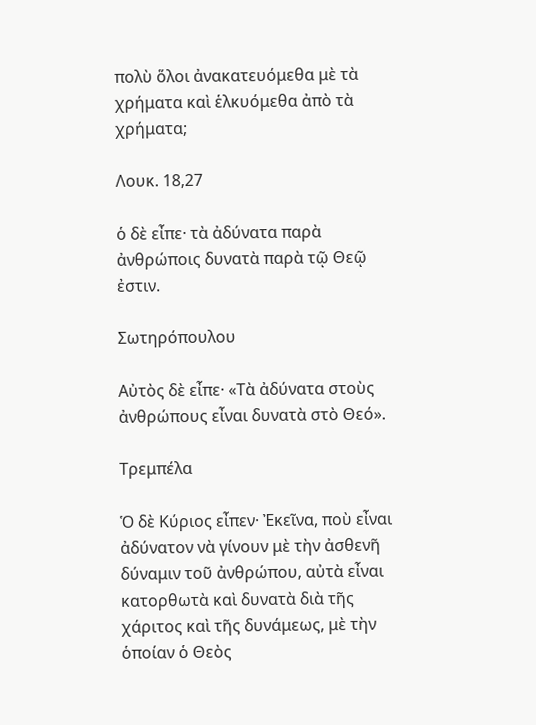πολὺ ὅλοι ἀνακατευόμεθα μὲ τὰ χρήματα καὶ ἑλκυόμεθα ἀπὸ τὰ χρήματα;

Λουκ. 18,27

ὁ δὲ εἶπε· τὰ ἀδύνατα παρὰ ἀνθρώποις δυνατὰ παρὰ τῷ Θεῷ ἐστιν.

Σωτηρόπουλου

Αὐτὸς δὲ εἶπε· «Τὰ ἀδύνατα στοὺς ἀνθρώπους εἶναι δυνατὰ στὸ Θεό».

Τρεμπέλα

Ὁ δὲ Κύριος εἶπεν· Ἐκεῖνα, ποὺ εἶναι ἀδύνατον νὰ γίνουν μὲ τὴν ἀσθενῆ δύναμιν τοῦ ἀνθρώπου, αὐτὰ εἶναι κατορθωτὰ καὶ δυνατὰ διὰ τῆς χάριτος καὶ τῆς δυνάμεως, μὲ τὴν ὁποίαν ὁ Θεὸς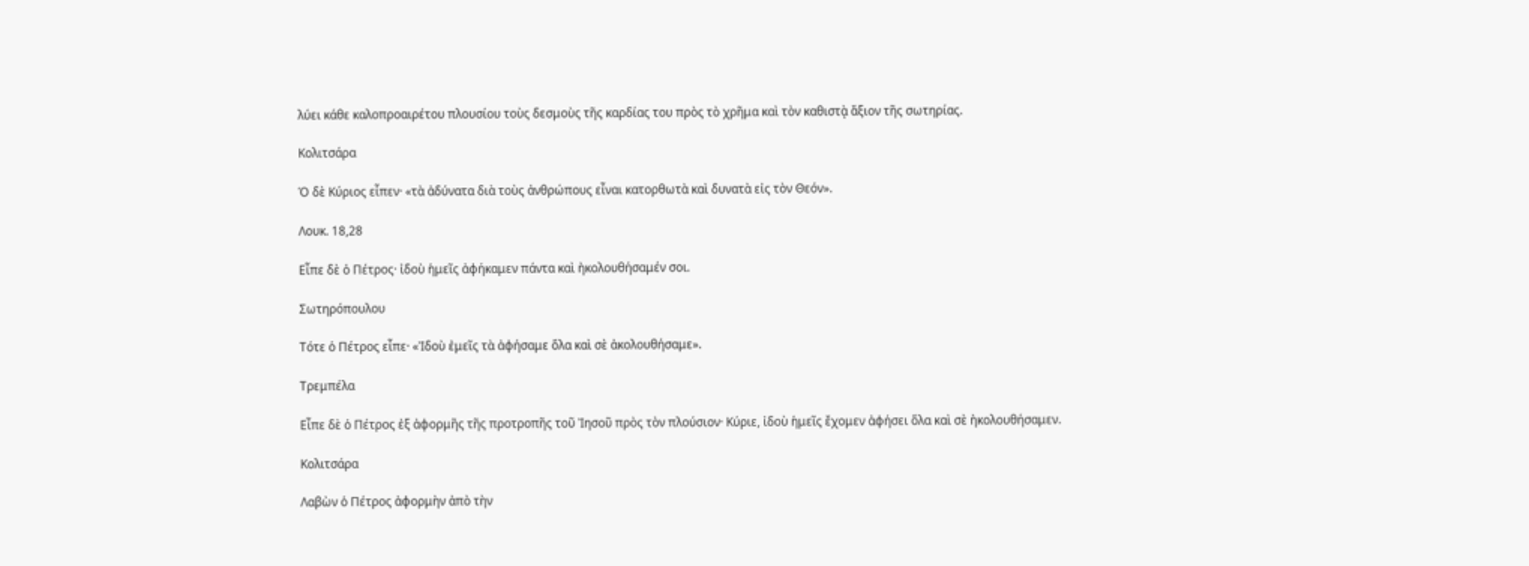λύει κάθε καλοπροαιρέτου πλουσίου τοὺς δεσμοὺς τῆς καρδίας του πρὸς τὸ χρῆμα καὶ τὸν καθιστᾲ ἄξιον τῆς σωτηρίας.

Κολιτσάρα

Ὁ δὲ Κύριος εἶπεν· «τὰ ἀδύνατα διὰ τοὺς ἀνθρώπους εἶναι κατορθωτὰ καὶ δυνατὰ εἰς τὸν Θεόν».

Λουκ. 18,28

Εἶπε δὲ ὁ Πέτρος· ἰδοὺ ἡμεῖς ἀφήκαμεν πάντα καὶ ἠκολουθήσαμέν σοι.

Σωτηρόπουλου

Τότε ὁ Πέτρος εἶπε· «Ἰδοὺ ἐμεῖς τὰ ἀφήσαμε ὅλα καὶ σὲ ἀκολουθήσαμε».

Τρεμπέλα

Εἶπε δὲ ὁ Πέτρος ἐξ ἀφορμῆς τῆς προτροπῆς τοῦ Ἰησοῦ πρὸς τὸν πλούσιον· Κύριε, ἰδοὺ ἡμεῖς ἔχομεν ἀφήσει ὅλα καὶ σὲ ἠκολουθήσαμεν.

Κολιτσάρα

Λαβὼν ὁ Πέτρος ἀφορμὴν ἀπὸ τὴν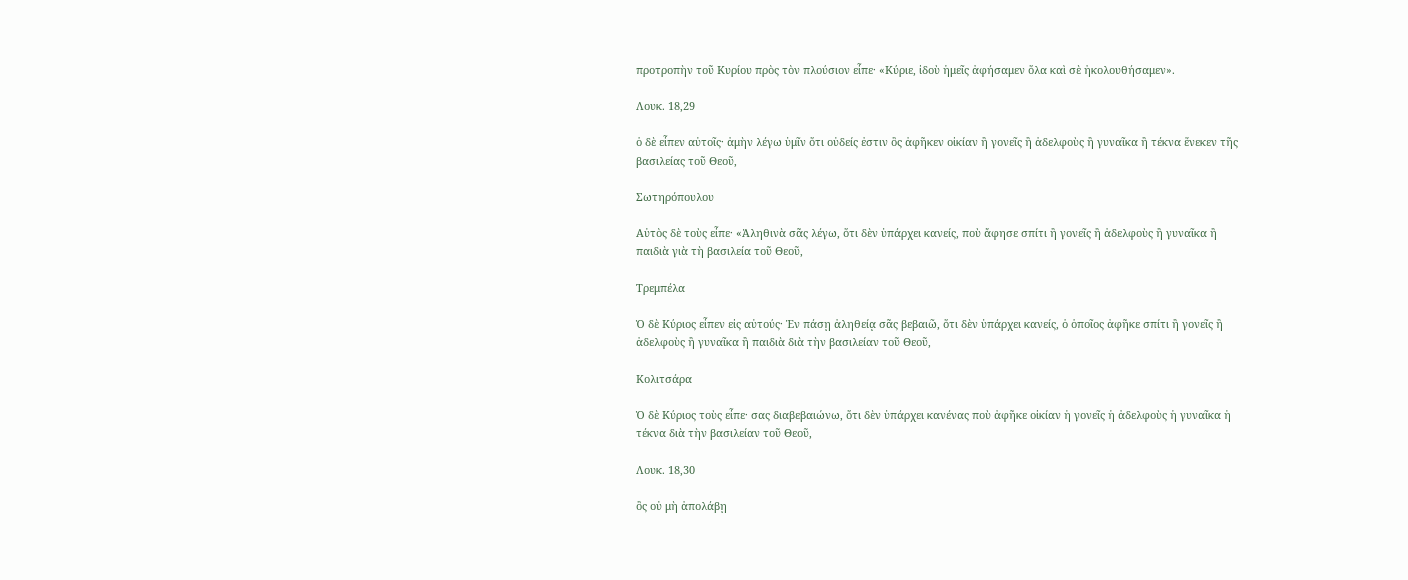προτροπὴν τοῦ Κυρίου πρὸς τὸν πλούσιον εἶπε· «Κύριε, ἰδοὺ ἡμεῖς ἀφήσαμεν ὅλα καὶ σὲ ἠκολουθήσαμεν».

Λουκ. 18,29

ὁ δὲ εἶπεν αὐτοῖς· ἀμὴν λέγω ὑμῖν ὅτι οὐδείς ἐστιν ὃς ἀφῆκεν οἰκίαν ἢ γονεῖς ἢ ἀδελφοὺς ἢ γυναῖκα ἢ τέκνα ἕνεκεν τῆς βασιλείας τοῦ Θεοῦ,

Σωτηρόπουλου

Αὐτὸς δὲ τοὺς εἶπε· «Ἀληθινὰ σᾶς λέγω, ὅτι δὲν ὑπάρχει κανείς, ποὺ ἄφησε σπίτι ἢ γονεῖς ἢ ἀδελφοὺς ἢ γυναῖκα ἢ παιδιὰ γιὰ τὴ βασιλεία τοῦ Θεοῦ,

Τρεμπέλα

Ὁ δὲ Κύριος εἶπεν εἰς αὐτούς· Ἐν πάσῃ ἀληθείᾳ σᾶς βεβαιῶ, ὅτι δὲν ὑπάρχει κανείς, ὁ ὁποῖος ἀφῆκε σπίτι ἢ γονεῖς ἢ ἀδελφοὺς ἢ γυναῖκα ἢ παιδιὰ διὰ τὴν βασιλείαν τοῦ Θεοῦ,

Κολιτσάρα

Ὁ δὲ Κύριος τοὺς εἶπε· σας διαβεβαιώνω, ὅτι δὲν ὑπάρχει κανένας ποὺ ἀφῆκε οἰκίαν ἡ γονεῖς ἡ ἀδελφοὺς ἡ γυναῖκα ἡ τέκνα διὰ τὴν βασιλείαν τοῦ Θεοῦ,

Λουκ. 18,30

ὃς οὐ μὴ ἀπολάβῃ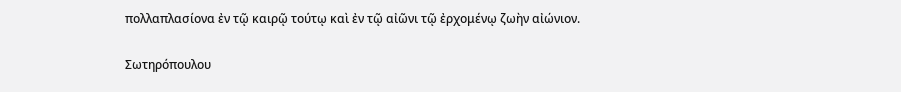πολλαπλασίονα ἐν τῷ καιρῷ τούτῳ καὶ ἐν τῷ αἰῶνι τῷ ἐρχομένῳ ζωὴν αἰώνιον.

Σωτηρόπουλου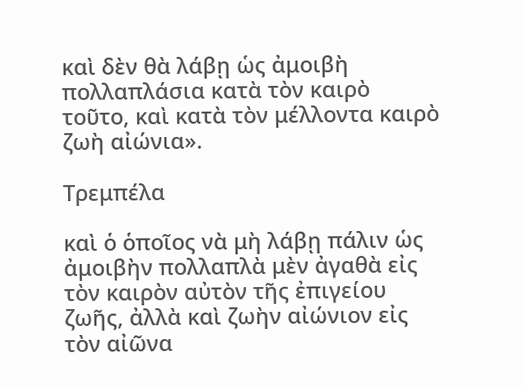καὶ δὲν θὰ λάβῃ ὡς ἀμοιβὴ πολλαπλάσια κατὰ τὸν καιρὸ τοῦτο, καὶ κατὰ τὸν μέλλοντα καιρὸ ζωὴ αἰώνια».

Τρεμπέλα

καὶ ὁ ὁποῖος νὰ μὴ λάβῃ πάλιν ὡς ἀμοιβὴν πολλαπλὰ μὲν ἀγαθὰ εἰς τὸν καιρὸν αὐτὸν τῆς ἐπιγείου ζωῆς, ἀλλὰ καὶ ζωὴν αἰώνιον εἰς τὸν αἰῶνα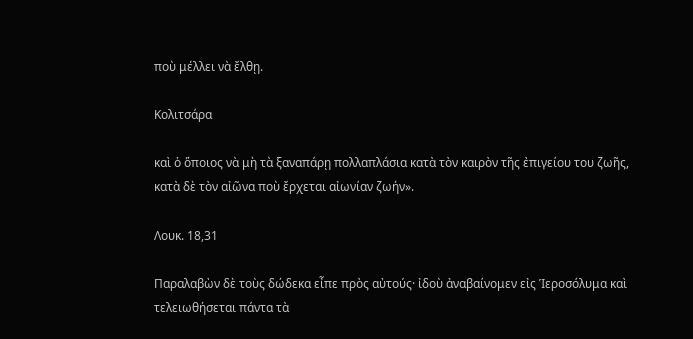ποὺ μέλλει νὰ ἔλθῃ.

Κολιτσάρα

καὶ ὁ ὅποιος νὰ μὴ τὰ ξαναπάρῃ πολλαπλάσια κατὰ τὸν καιρὸν τῆς ἐπιγείου του ζωῆς, κατὰ δὲ τὸν αἰῶνα ποὺ ἔρχεται αἰωνίαν ζωήν».

Λουκ. 18,31

Παραλαβὼν δὲ τοὺς δώδεκα εἶπε πρὸς αὐτούς· ἰδοὺ ἀναβαίνομεν εἰς Ἱεροσόλυμα καὶ τελειωθήσεται πάντα τὰ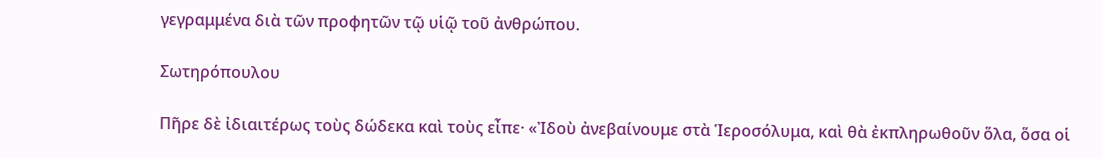γεγραμμένα διὰ τῶν προφητῶν τῷ υἱῷ τοῦ ἀνθρώπου.

Σωτηρόπουλου

Πῆρε δὲ ἰδιαιτέρως τοὺς δώδεκα καὶ τοὺς εἶπε· «Ἰδοὺ ἀνεβαίνουμε στὰ Ἱεροσόλυμα, καὶ θὰ ἐκπληρωθοῦν ὅλα, ὅσα οἱ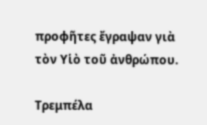προφῆτες ἔγραψαν γιὰ τὸν Υἱὸ τοῦ ἀνθρώπου.

Τρεμπέλα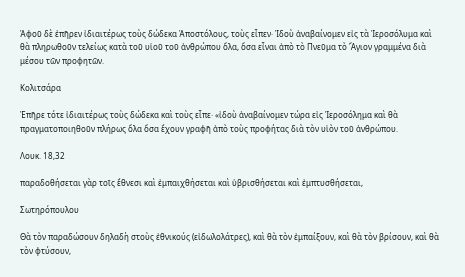Ἀφοῦ δὲ ἐπῆρεν ἰδιαιτέρως τοὺς δώδεκα Ἀποστόλους, τοὺς εἶπεν· Ἰδοὺ ἀναβαίνομεν εἰς τὰ Ἱεροσόλυμα καὶ θὰ πληρωθοῦν τελείως κατὰ τοῦ υἱοῦ τοῦ ἀνθρώπου ὅλα, ὅσα εἶναι ἀπὸ τὸ Πνεῦμα τὸ Ἅγιον γραμμένα διὰ μέσου τῶν προφητῶν.

Κολιτσάρα

Ἐπῆρε τότε ἰδιαιτέρως τοὺς δώδεκα καὶ τοὺς εἶπε· «ἰδοὺ ἀναβαίνομεν τώρα εἰς Ἱεροσόλημα καὶ θὰ πραγματοποιηθοῦν πλήρως ὅλα ὅσα ἔχουν γραφῆ ἀπὸ τοὺς προφήτας διὰ τὸν υἱὸν τοῦ ἀνθρώπου.

Λουκ. 18,32

παραδοθήσεται γὰρ τοῖς ἔθνεσι καὶ ἐμπαιχθήσεται καὶ ὑβρισθήσεται καὶ ἐμπτυσθήσεται,

Σωτηρόπουλου

Θὰ τὸν παραδώσουν δηλαδὴ στοὺς ἐθνικούς (εἰδωλολάτρες), καὶ θὰ τὸν ἐμπαίξουν, καὶ θὰ τὸν βρίσουν, καὶ θὰ τὸν φτύσουν,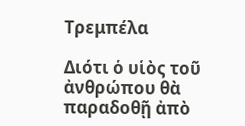Τρεμπέλα

Διότι ὁ υἱὸς τοῦ ἀνθρώπου θὰ παραδοθῇ ἀπὸ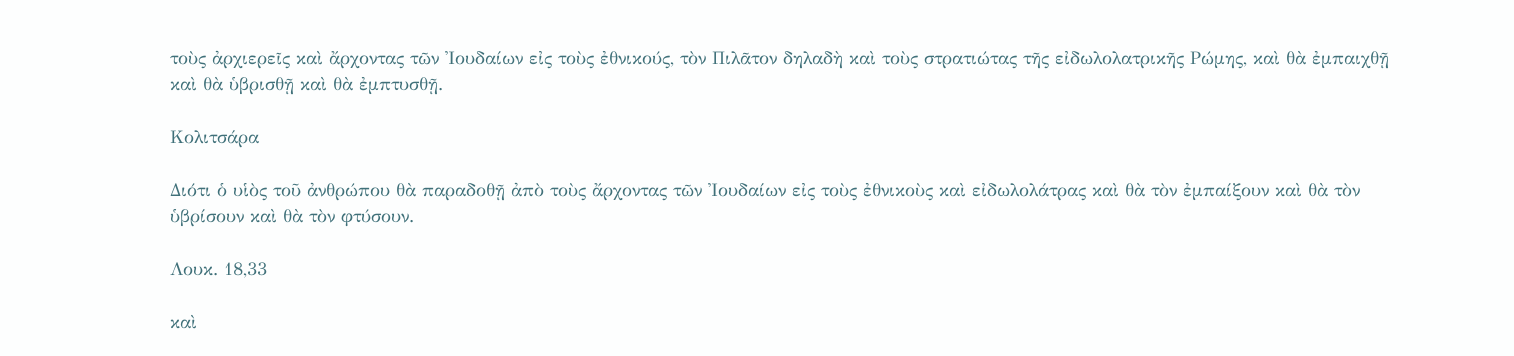τοὺς ἀρχιερεῖς καὶ ἄρχοντας τῶν Ἰουδαίων εἰς τοὺς ἐθνικούς, τὸν Πιλᾶτον δηλαδὴ καὶ τοὺς στρατιώτας τῆς εἰδωλολατρικῆς Ρώμης, καὶ θὰ ἐμπαιχθῇ καὶ θὰ ὑβρισθῇ καὶ θὰ ἐμπτυσθῇ.

Κολιτσάρα

Διότι ὁ υἱὸς τοῦ ἀνθρώπου θὰ παραδοθῇ ἀπὸ τοὺς ἄρχοντας τῶν Ἰουδαίων εἰς τοὺς ἐθνικοὺς καὶ εἰδωλολάτρας καὶ θὰ τὸν ἐμπαίξουν καὶ θὰ τὸν ὑβρίσουν καὶ θὰ τὸν φτύσουν.

Λουκ. 18,33

καὶ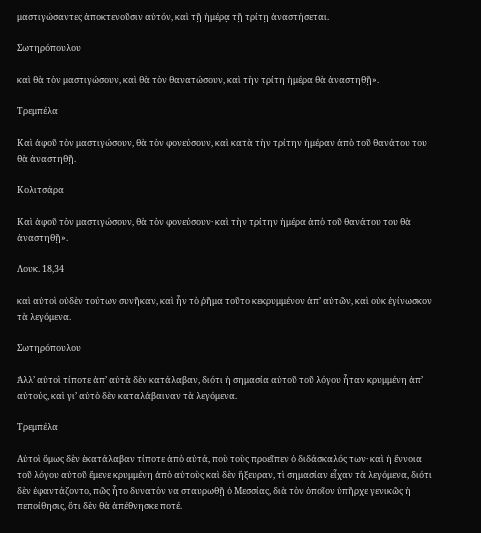μαστιγώσαντες ἀποκτενοῦσιν αὐτόν, καὶ τῇ ἡμέρᾳ τῇ τρίτῃ ἀναστήσεται.

Σωτηρόπουλου

καὶ θὰ τὸν μαστιγώσουν, καὶ θὰ τὸν θανατώσουν, καὶ τὴν τρίτη ἡμέρα θὰ ἀναστηθῇ».

Τρεμπέλα

Καὶ ἀφοῦ τὸν μαστιγώσουν, θὰ τὸν φονεύσουν, καὶ κατὰ τὴν τρίτην ἡμέραν ἀπὸ τοῦ θανάτου του θὰ ἀναστηθῇ.

Κολιτσάρα

Καὶ ἀφοῦ τὸν μαστιγώσουν, θὰ τὸν φονεύσουν· καὶ τὴν τρίτην ἡμέρα ἀπὸ τοῦ θανάτου του θὰ ἀναστηθῇ».

Λουκ. 18,34

καὶ αὐτοὶ οὐδὲν τούτων συνῆκαν, καὶ ἦν τὸ ῥῆμα τοῦτο κεκρυμμένον ἀπ’ αὐτῶν, καὶ οὐκ ἐγίνωσκον τὰ λεγόμενα.

Σωτηρόπουλου

Ἀλλ’ αὐτοὶ τίποτε ἀπ’ αὐτὰ δὲν κατάλαβαν, διότι ἡ σημασία αὐτοῦ τοῦ λόγου ἦταν κρυμμένη ἀπ’ αὐτούς, καὶ γι’ αὐτὸ δὲν καταλάβαιναν τὰ λεγόμενα.

Τρεμπέλα

Αὐτοὶ ὅμως δὲν ἐκατάλαβαν τίποτε ἀπὸ αὐτά, ποὺ τοὺς προεῖπεν ὁ διδάσκαλός των· καὶ ἡ ἔννοια τοῦ λόγου αὐτοῦ ἔμενε κρυμμένη ἀπὸ αὐτοὺς καὶ δὲν ἤξευραν, τὶ σημασίαν εἶχαν τὰ λεγόμενα, διότι δὲν ἐφαντάζοντο, πῶς ἦτο δυνατὸν να σταυρωθῇ ὁ Μεσσίας, διὰ τὸν ὁποῖον ὑπῆρχε γενικῶς ἡ πεποίθησις, ὅτι δὲν θὰ ἀπέθνησκε ποτέ.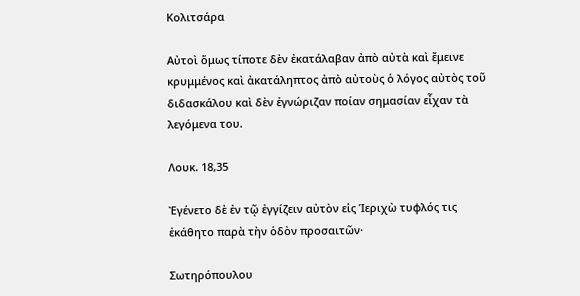Κολιτσάρα

Αὐτοὶ ὅμως τίποτε δὲν ἐκατάλαβαν ἀπὸ αὐτὰ καὶ ἔμεινε κρυμμένος καὶ ἀκατάληπτος ἀπὸ αὐτοὺς ὁ λόγος αὐτὸς τοῦ διδασκάλου καὶ δὲν ἐγνώριζαν ποίαν σημασίαν εἶχαν τὰ λεγόμενα του.

Λουκ. 18,35

Ἐγένετο δὲ ἐν τῷ ἐγγίζειν αὐτὸν εἰς Ἱεριχὼ τυφλός τις ἐκάθητο παρὰ τὴν ὁδὸν προσαιτῶν·

Σωτηρόπουλου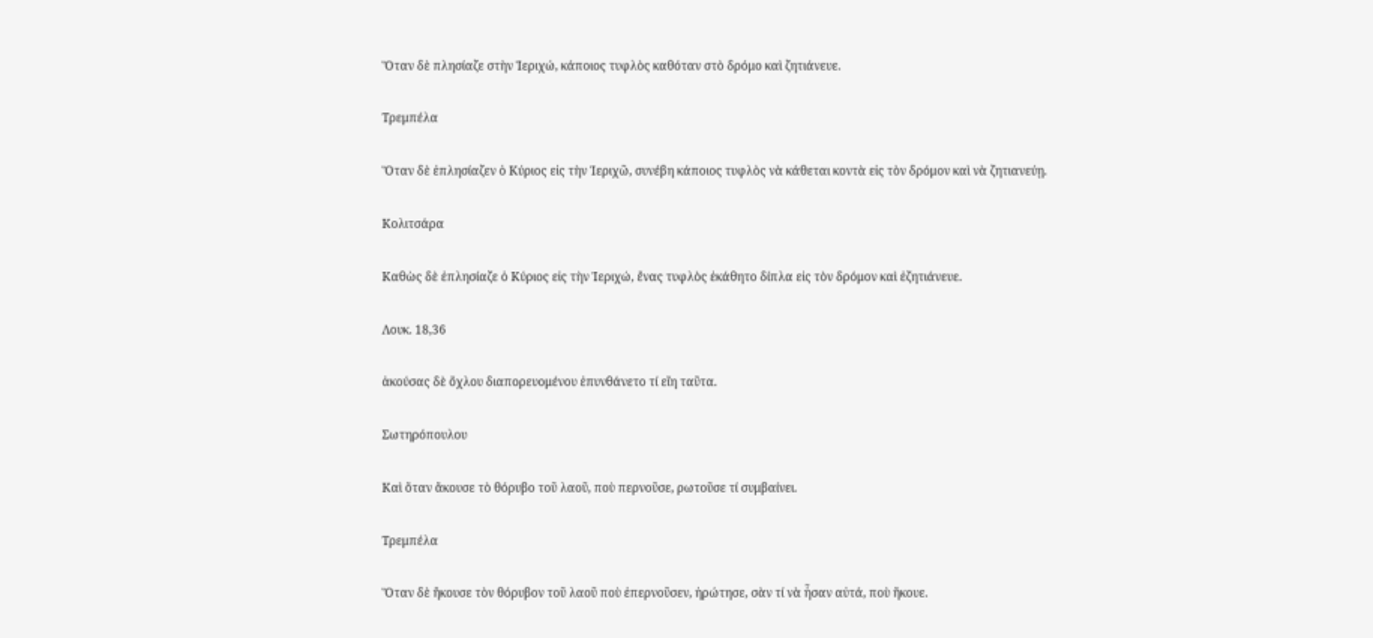Ὅταν δὲ πλησίαζε στὴν Ἱεριχώ, κάποιος τυφλὸς καθόταν στὸ δρόμο καὶ ζητιάνευε.

Τρεμπέλα

Ὅταν δὲ ἐπλησίαζεν ὁ Κύριος εἰς τὴν Ἱεριχῶ, συνέβη κάποιος τυφλὸς νὰ κάθεται κοντὰ εἰς τὸν δρόμον καὶ νὰ ζητιανεύῃ.

Κολιτσάρα

Καθὼς δὲ ἐπλησίαζε ὁ Κύριος εἰς τὴν Ἱεριχώ, ἔνας τυφλὸς ἐκάθητο δίπλα εἰς τὸν δρόμον καὶ ἐζητιάνευε.

Λουκ. 18,36

ἀκούσας δὲ ὄχλου διαπορευομένου ἐπυνθάνετο τί εἴη ταῦτα.

Σωτηρόπουλου

Καὶ ὅταν ἄκουσε τὸ θόρυβο τοῦ λαοῦ, ποὺ περνοῦσε, ρωτοῦσε τί συμβαίνει.

Τρεμπέλα

Ὅταν δὲ ἤκουσε τὸν θόρυβον τοῦ λαοῦ ποὺ ἐπερνοῦσεν, ἠρώτησε, σὰν τί νὰ ἦσαν αὐτά, ποὺ ἤκουε.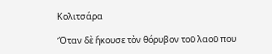Κολιτσάρα

Ὅταν δὲ ἤκουσε τὸν θόρυβον τοῦ λαοῦ που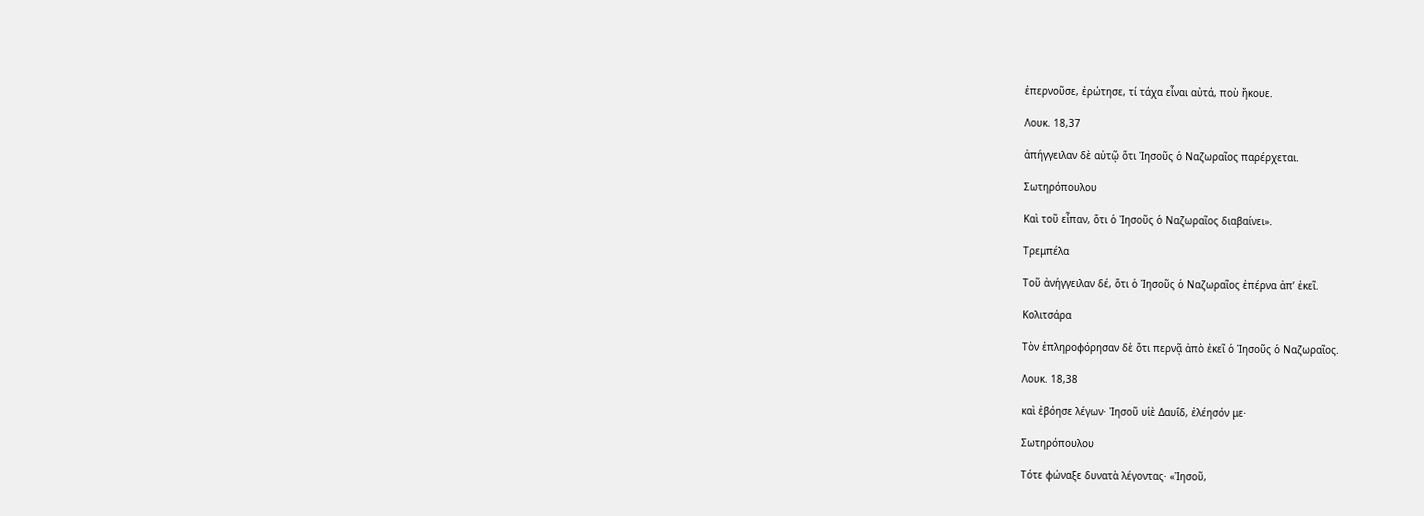ἐπερνοῦσε, ἐρώτησε, τί τάχα εἶναι αὐτά, ποὺ ἤκουε.

Λουκ. 18,37

ἀπήγγειλαν δὲ αὐτῷ ὅτι Ἰησοῦς ὁ Ναζωραῖος παρέρχεται.

Σωτηρόπουλου

Καὶ τοῦ εἶπαν, ὅτι ὁ Ἰησοῦς ὁ Ναζωραῖος διαβαίνει».

Τρεμπέλα

Τοῦ ἀνήγγειλαν δέ, ὅτι ὁ Ἰησοῦς ὁ Ναζωραῖος ἐπέρνα ἀπ’ ἐκεῖ.

Κολιτσάρα

Τὸν ἐπληροφόρησαν δὲ ὅτι περνᾷ ἀπὸ ἐκεῖ ὁ Ἰησοῦς ὁ Ναζωραῖος.

Λουκ. 18,38

καὶ ἐβόησε λέγων· Ἰησοῦ υἱὲ Δαυΐδ, ἐλέησόν με·

Σωτηρόπουλου

Τότε φώναξε δυνατὰ λέγοντας· «Ἰησοῦ,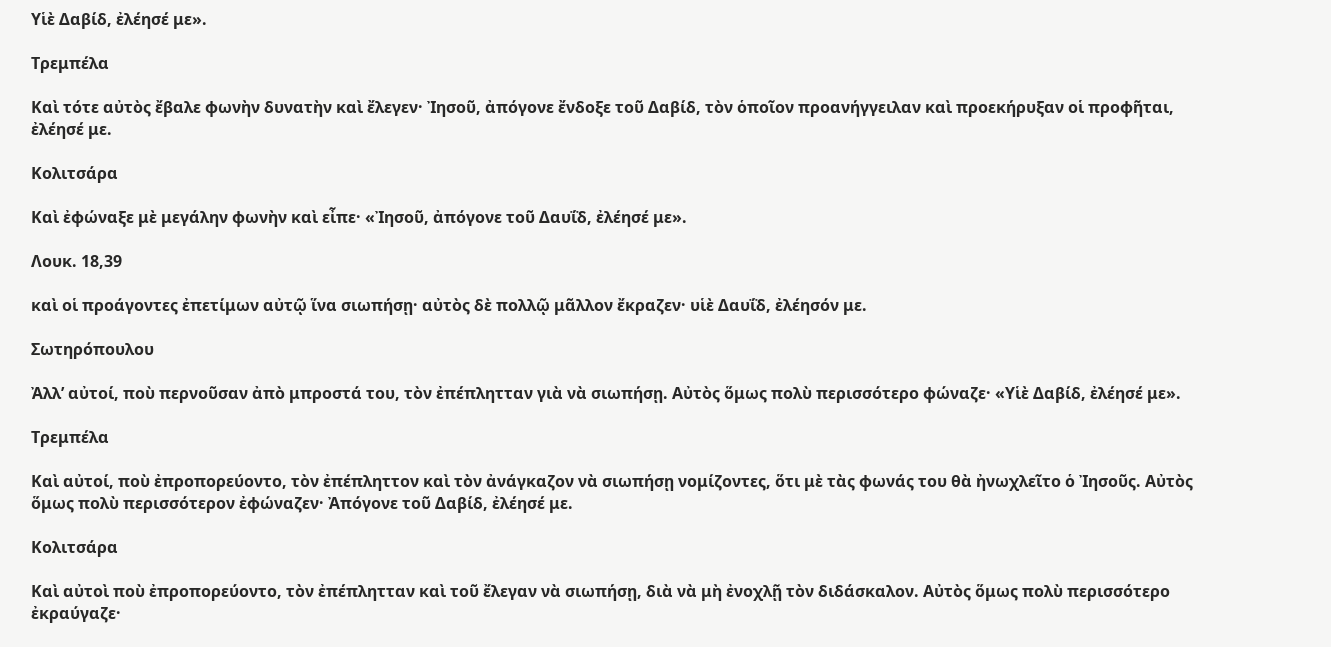Υἱὲ Δαβίδ, ἐλέησέ με».

Τρεμπέλα

Καὶ τότε αὐτὸς ἔβαλε φωνὴν δυνατὴν καὶ ἔλεγεν· Ἰησοῦ, ἀπόγονε ἔνδοξε τοῦ Δαβίδ, τὸν ὁποῖον προανήγγειλαν καὶ προεκήρυξαν οἱ προφῆται, ἐλέησέ με.

Κολιτσάρα

Καὶ ἐφώναξε μὲ μεγάλην φωνὴν καὶ εἶπε· «Ἰησοῦ, ἀπόγονε τοῦ Δαυΐδ, ἐλέησέ με».

Λουκ. 18,39

καὶ οἱ προάγοντες ἐπετίμων αὐτῷ ἵνα σιωπήσῃ· αὐτὸς δὲ πολλῷ μᾶλλον ἔκραζεν· υἱὲ Δαυΐδ, ἐλέησόν με.

Σωτηρόπουλου

Ἀλλ’ αὐτοί, ποὺ περνοῦσαν ἀπὸ μπροστά του, τὸν ἐπέπλητταν γιὰ νὰ σιωπήσῃ. Αὐτὸς ὅμως πολὺ περισσότερο φώναζε· «Υἱὲ Δαβίδ, ἐλέησέ με».

Τρεμπέλα

Καὶ αὐτοί, ποὺ ἐπροπορεύοντο, τὸν ἐπέπληττον καὶ τὸν ἀνάγκαζον νὰ σιωπήσῃ νομίζοντες, ὅτι μὲ τὰς φωνάς του θὰ ἠνωχλεῖτο ὁ Ἰησοῦς. Αὐτὸς ὅμως πολὺ περισσότερον ἐφώναζεν· Ἀπόγονε τοῦ Δαβίδ, ἐλέησέ με.

Κολιτσάρα

Καὶ αὐτοὶ ποὺ ἐπροπορεύοντο, τὸν ἐπέπλητταν καὶ τοῦ ἔλεγαν νὰ σιωπήσῃ, διὰ νὰ μὴ ἐνοχλῇ τὸν διδάσκαλον. Αὐτὸς ὅμως πολὺ περισσότερο ἐκραύγαζε·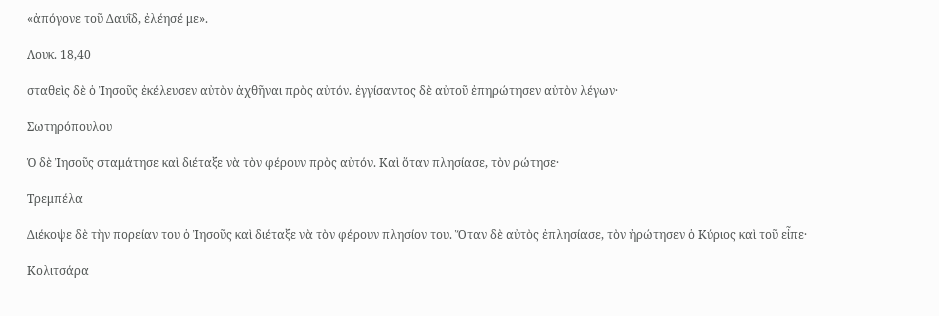«ἀπόγονε τοῦ Δαυῒδ, ἐλέησέ με».

Λουκ. 18,40

σταθεὶς δὲ ὁ Ἰησοῦς ἐκέλευσεν αὐτὸν ἀχθῆναι πρὸς αὐτόν. ἐγγίσαντος δὲ αὐτοῦ ἐπηρώτησεν αὐτὸν λέγων·

Σωτηρόπουλου

Ὁ δὲ Ἰησοῦς σταμάτησε καὶ διέταξε νὰ τὸν φέρουν πρὸς αὐτόν. Καὶ ὅταν πλησίασε, τὸν ρώτησε·

Τρεμπέλα

Διέκοψε δὲ τὴν πορείαν του ὁ Ἰησοῦς καὶ διέταξε νὰ τὸν φέρουν πλησίον του. Ὅταν δὲ αὐτὸς ἐπλησίασε, τὸν ἠρώτησεν ὁ Κύριος καὶ τοῦ εἶπε·

Κολιτσάρα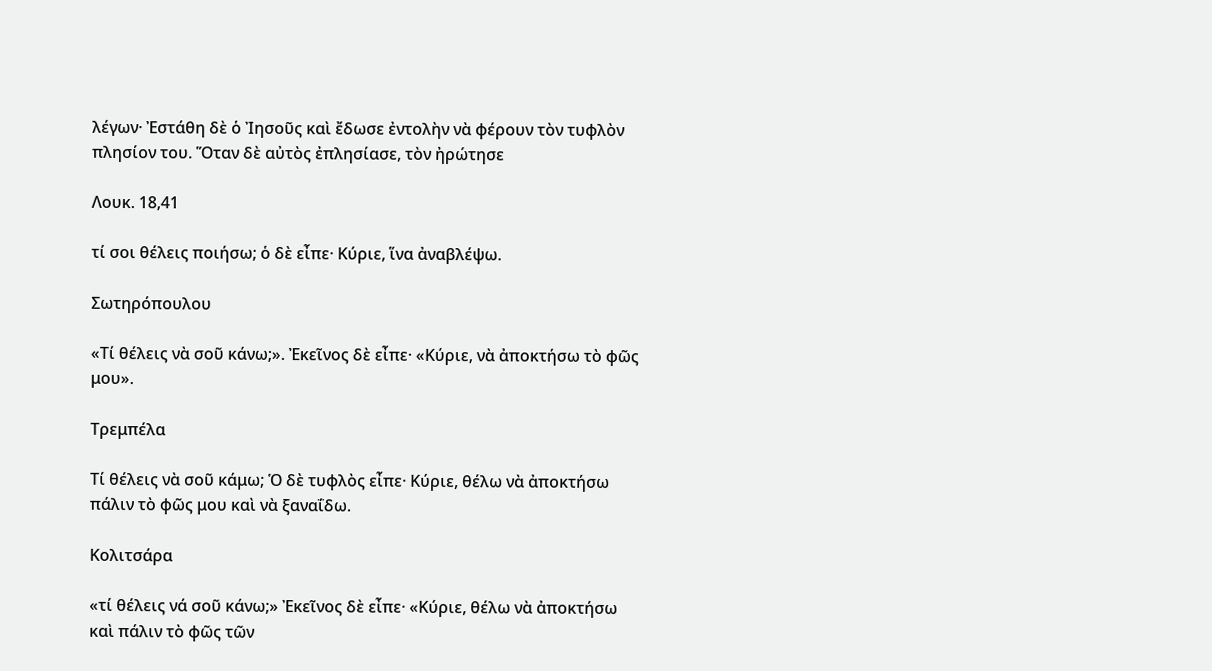λέγων· Ἐστάθη δὲ ὁ Ἰησοῦς καὶ ἔδωσε ἐντολὴν νὰ φέρουν τὸν τυφλὸν πλησίον του. Ὅταν δὲ αὐτὸς ἐπλησίασε, τὸν ἠρώτησε

Λουκ. 18,41

τί σοι θέλεις ποιήσω; ὁ δὲ εἶπε· Κύριε, ἵνα ἀναβλέψω.

Σωτηρόπουλου

«Τί θέλεις νὰ σοῦ κάνω;». Ἐκεῖνος δὲ εἶπε· «Κύριε, νὰ ἀποκτήσω τὸ φῶς μου».

Τρεμπέλα

Τί θέλεις νὰ σοῦ κάμω; Ὁ δὲ τυφλὸς εἶπε· Κύριε, θέλω νὰ ἀποκτήσω πάλιν τὸ φῶς μου καὶ νὰ ξαναΐδω.

Κολιτσάρα

«τί θέλεις νά σοῦ κάνω;» Ἐκεῖνος δὲ εἶπε· «Κύριε, θέλω νὰ ἀποκτήσω καὶ πάλιν τὸ φῶς τῶν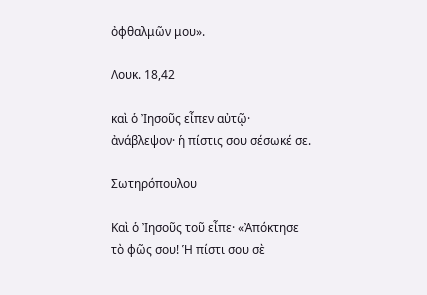ὀφθαλμῶν μου».

Λουκ. 18,42

καὶ ὁ Ἰησοῦς εἶπεν αὐτῷ· ἀνάβλεψον· ἡ πίστις σου σέσωκέ σε.

Σωτηρόπουλου

Καὶ ὁ Ἰησοῦς τοῦ εἶπε· «Ἀπόκτησε τὸ φῶς σου! Ἡ πίστι σου σὲ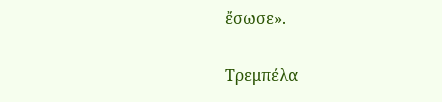ἔσωσε».

Τρεμπέλα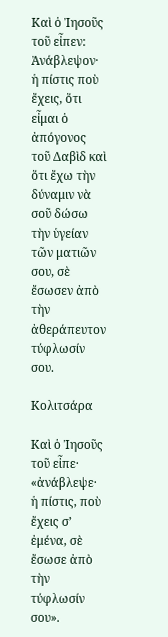Καὶ ὁ Ἰησοῦς τοῦ εἶπεν: Ἀνάβλεψον· ἡ πίστις ποὺ ἔχεις, ὅτι εἶμαι ὁ ἀπόγονος τοῦ Δαβὶδ καὶ ὅτι ἔχω τὴν δύναμιν νὰ σοῦ δώσω τὴν ὑγείαν τῶν ματιῶν σου, σὲ ἔσωσεν ἀπὸ τὴν ἀθεράπευτον τύφλωσίν σου.

Κολιτσάρα

Καὶ ὁ Ἰησοῦς τοῦ εἶπε· «ἀνάβλεψε· ἡ πίστις, ποὺ ἔχεις σ’ ἐμένα, σὲ ἔσωσε ἀπὸ τὴν τύφλωσίν σου».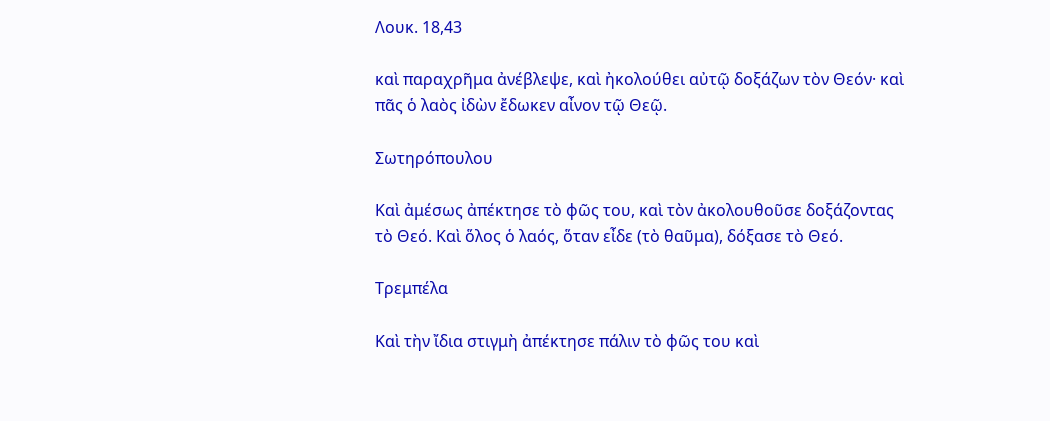Λουκ. 18,43

καὶ παραχρῆμα ἀνέβλεψε, καὶ ἠκολούθει αὐτῷ δοξάζων τὸν Θεόν· καὶ πᾶς ὁ λαὸς ἰδὼν ἔδωκεν αἶνον τῷ Θεῷ.

Σωτηρόπουλου

Καὶ ἀμέσως ἀπέκτησε τὸ φῶς του, καὶ τὸν ἀκολουθοῦσε δοξάζοντας τὸ Θεό. Καὶ ὅλος ὁ λαός, ὅταν εἶδε (τὸ θαῦμα), δόξασε τὸ Θεό.

Τρεμπέλα

Καὶ τὴν ἴδια στιγμὴ ἀπέκτησε πάλιν τὸ φῶς του καὶ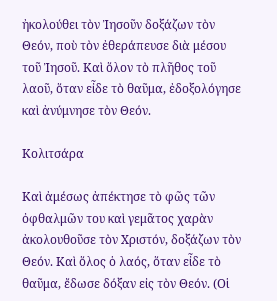ἠκολούθει τὸν Ἰησοῦν δοξάζων τὸν Θεόν, ποὺ τὸν ἐθεράπευσε διὰ μέσου τοῦ Ἰησοῦ. Καὶ ὅλον τὸ πλῆθος τοῦ λαοῦ, ὅταν εἶδε τὸ θαῦμα, ἐδοξολόγησε καὶ ἀνύμνησε τὸν Θεόν.

Κολιτσάρα

Καὶ ἀμέσως ἀπέκτησε τὸ φῶς τῶν ὀφθαλμῶν του καὶ γεμᾶτος χαρὰν ἀκολουθοῦσε τὸν Χριστόν, δοξάζων τὸν Θεόν. Καὶ ὅλος ὁ λαός, ὅταν εἶδε τὸ θαῦμα, ἔδωσε δόξαν εἰς τὸν Θεόν. (Οἱ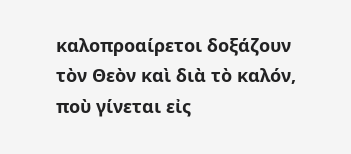καλοπροαίρετοι δοξάζουν τὸν Θεὸν καὶ διὰ τὸ καλόν, ποὺ γίνεται εἰς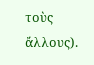τοὺς ἄλλους).